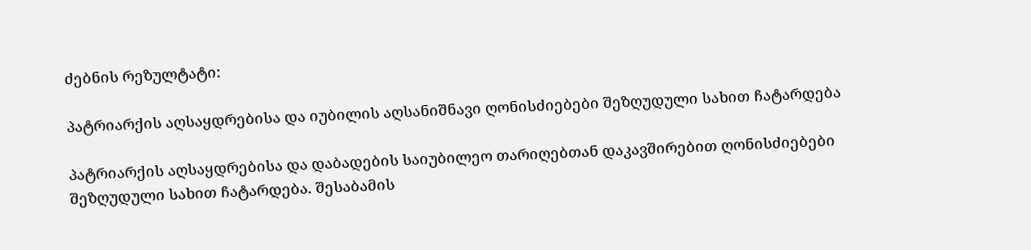ძებნის რეზულტატი:

პატრიარქის აღსაყდრებისა და იუბილის აღსანიშნავი ღონისძიებები შეზღუდული სახით ჩატარდება

პატრიარქის აღსაყდრებისა და დაბადების საიუბილეო თარიღებთან დაკავშირებით ღონისძიებები შეზღუდული სახით ჩატარდება. შესაბამის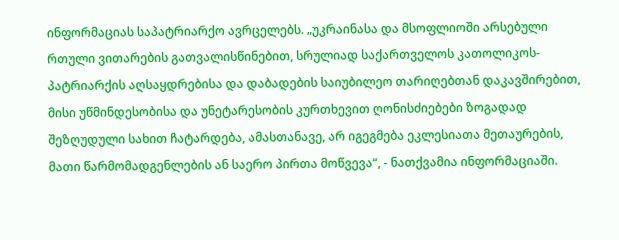ინფორმაციას საპატრიარქო ავრცელებს. „უკრაინასა და მსოფლიოში არსებული რთული ვითარების გათვალისწინებით, სრულიად საქართველოს კათოლიკოს-პატრიარქის აღსაყდრებისა და დაბადების საიუბილეო თარიღებთან დაკავშირებით, მისი უწმინდესობისა და უნეტარესობის კურთხევით ღონისძიებები ზოგადად შეზღუდული სახით ჩატარდება, ამასთანავე, არ იგეგმება ეკლესიათა მეთაურების, მათი წარმომადგენლების ან საერო პირთა მოწვევა“, - ნათქვამია ინფორმაციაში.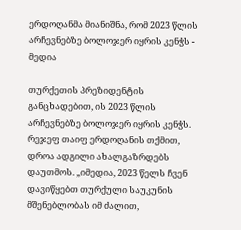ერდოღანმა მიანიშნა, რომ 2023 წლის არჩევნებზე ბოლოჯერ იყრის კენჭს - მედია

თურქეთის პრეზიდენტის განცხადებით, ის 2023 წლის არჩევნებზე ბოლოჯერ იყრის კენჭს. რეჯეფ თაიფ ერდოღანის თქმით, დროა ადგილი ახალგაზრდებს დაუთმოს. „იმედია, 2023 წელს ჩვენ დავიწყებთ თურქული საუკუნის მშენებლობას იმ ძალით,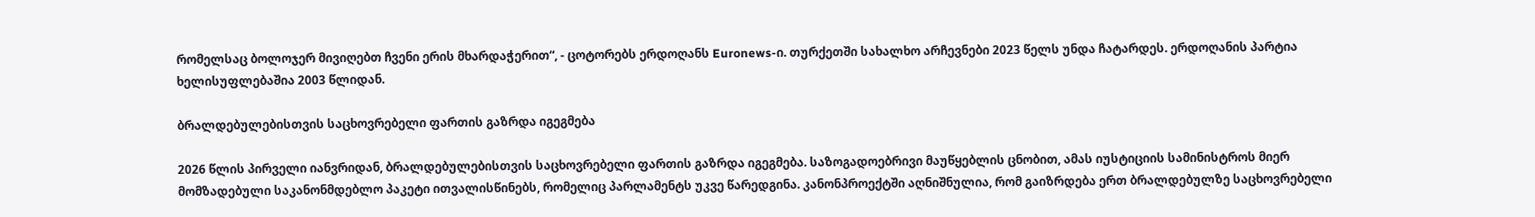რომელსაც ბოლოჯერ მივიღებთ ჩვენი ერის მხარდაჭერით“, - ცოტორებს ერდოღანს Euronews-ი. თურქეთში სახალხო არჩევნები 2023 წელს უნდა ჩატარდეს. ერდოღანის პარტია ხელისუფლებაშია 2003 წლიდან.

ბრალდებულებისთვის საცხოვრებელი ფართის გაზრდა იგეგმება

2026 წლის პირველი იანვრიდან, ბრალდებულებისთვის საცხოვრებელი ფართის გაზრდა იგეგმება. საზოგადოებრივი მაუწყებლის ცნობით, ამას იუსტიციის სამინისტროს მიერ მომზადებული საკანონმდებლო პაკეტი ითვალისწინებს, რომელიც პარლამენტს უკვე წარედგინა. კანონპროექტში აღნიშნულია, რომ გაიზრდება ერთ ბრალდებულზე საცხოვრებელი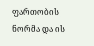ფართობის ნორმა და ის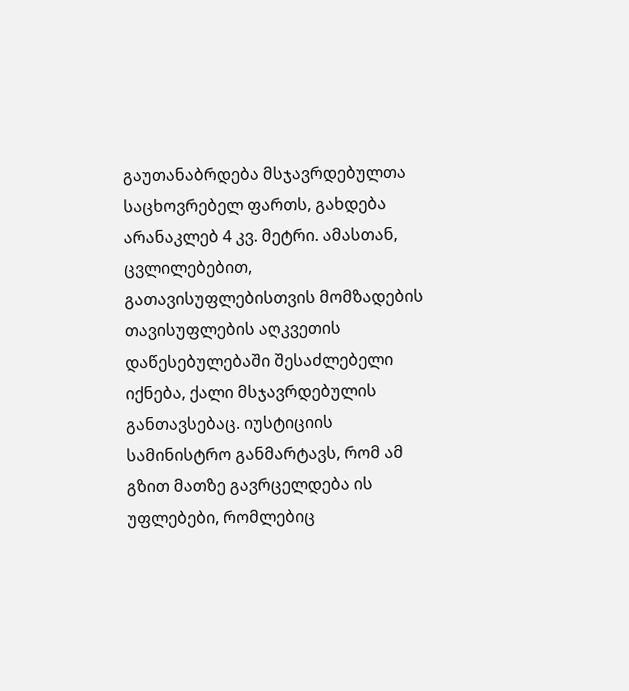გაუთანაბრდება მსჯავრდებულთა საცხოვრებელ ფართს, გახდება არანაკლებ 4 კვ. მეტრი. ამასთან, ცვლილებებით, გათავისუფლებისთვის მომზადების თავისუფლების აღკვეთის დაწესებულებაში შესაძლებელი იქნება, ქალი მსჯავრდებულის განთავსებაც. იუსტიციის სამინისტრო განმარტავს, რომ ამ გზით მათზე გავრცელდება ის უფლებები, რომლებიც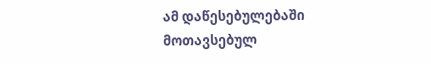ამ დაწესებულებაში მოთავსებულ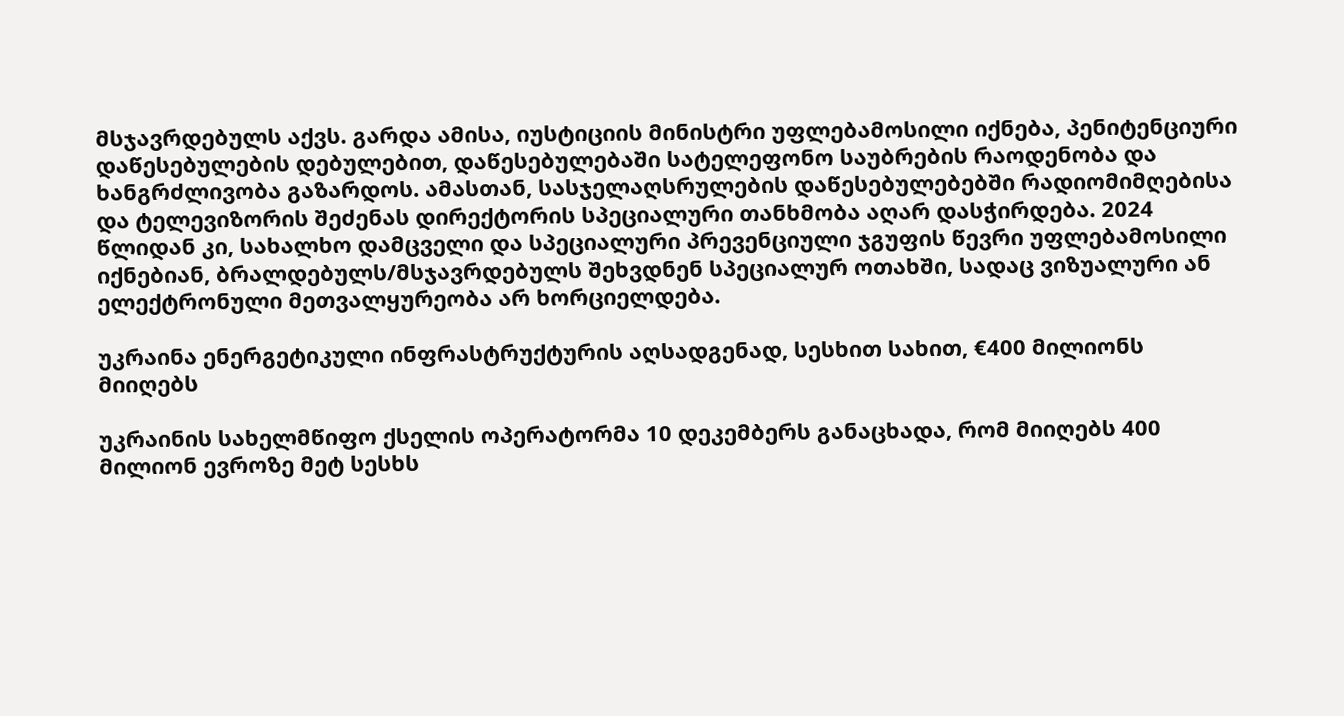მსჯავრდებულს აქვს. გარდა ამისა, იუსტიციის მინისტრი უფლებამოსილი იქნება, პენიტენციური დაწესებულების დებულებით, დაწესებულებაში სატელეფონო საუბრების რაოდენობა და ხანგრძლივობა გაზარდოს. ამასთან, სასჯელაღსრულების დაწესებულებებში რადიომიმღებისა და ტელევიზორის შეძენას დირექტორის სპეციალური თანხმობა აღარ დასჭირდება. 2024 წლიდან კი, სახალხო დამცველი და სპეციალური პრევენციული ჯგუფის წევრი უფლებამოსილი იქნებიან, ბრალდებულს/მსჯავრდებულს შეხვდნენ სპეციალურ ოთახში, სადაც ვიზუალური ან ელექტრონული მეთვალყურეობა არ ხორციელდება.

უკრაინა ენერგეტიკული ინფრასტრუქტურის აღსადგენად, სესხით სახით, €400 მილიონს მიიღებს

უკრაინის სახელმწიფო ქსელის ოპერატორმა 10 დეკემბერს განაცხადა, რომ მიიღებს 400 მილიონ ევროზე მეტ სესხს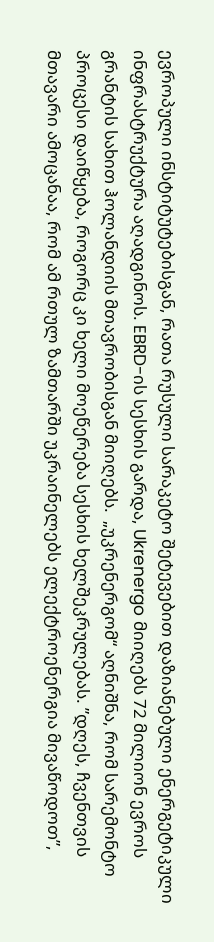ევროპული ინსტიტუტებისგან, რათა რუსული სარაკეტო შეტევებით დაზიანებული ენერგეტიკული ინფრასტრუქტურა აღადგინოს. EBRD-ის სესხის გარდა, Ukrenergo მიიღებს 72 მილიონ ევროს გრანტის სახით ჰოლანდიის მთავრობისგან მიიღებს.  „უკრენერგომ“ აღნიშნა, რომ სარემონტო პროცესი დაიწყება, როგორც კი ხელი მოეწერება სესხის ხელშეკრულებას. ”დღეს, ჩვენთვის მთავარი ამოცანაა, რომ ამ რთულ ზამთარში უკრაინელებს ელექტროენერგია მივაწოდოთ”,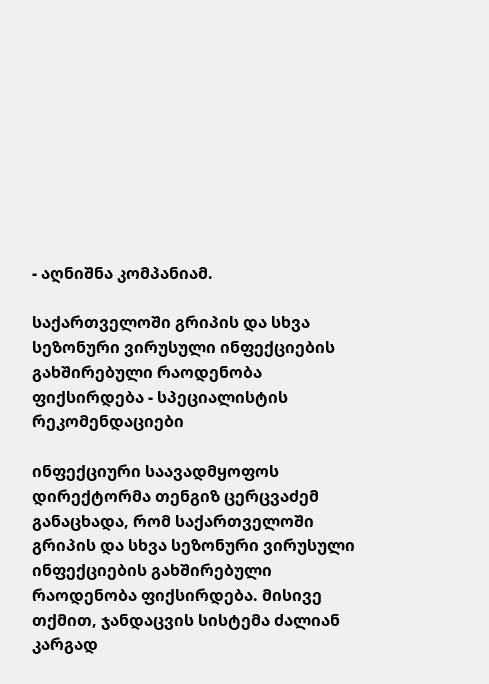- აღნიშნა კომპანიამ.

საქართველოში გრიპის და სხვა სეზონური ვირუსული ინფექციების გახშირებული რაოდენობა ფიქსირდება - სპეციალისტის რეკომენდაციები

ინფექციური საავადმყოფოს დირექტორმა თენგიზ ცერცვაძემ განაცხადა, რომ საქართველოში გრიპის და სხვა სეზონური ვირუსული ინფექციების გახშირებული რაოდენობა ფიქსირდება. მისივე თქმით, ჯანდაცვის სისტემა ძალიან კარგად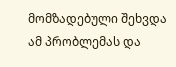მომზადებული შეხვდა ამ პრობლემას და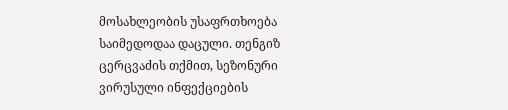მოსახლეობის უსაფრთხოება საიმედოდაა დაცული. თენგიზ ცერცვაძის თქმით, სეზონური ვირუსული ინფექციების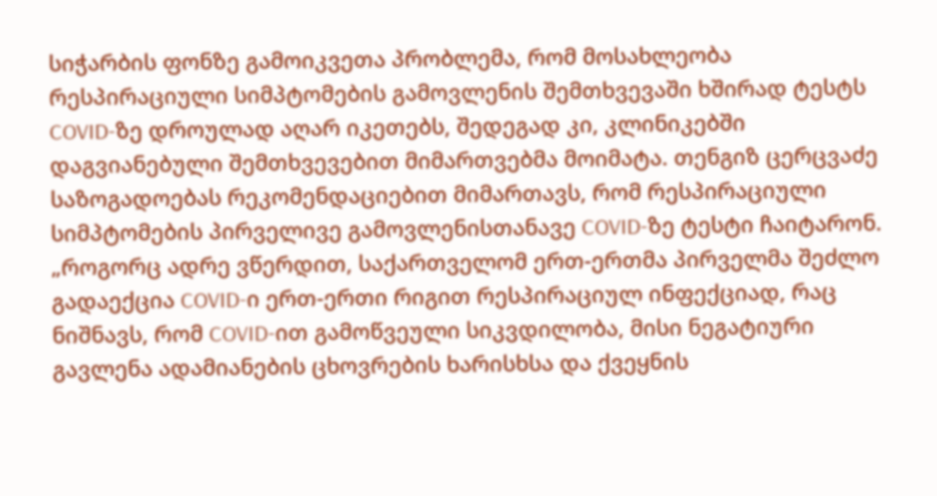სიჭარბის ფონზე გამოიკვეთა პრობლემა, რომ მოსახლეობა რესპირაციული სიმპტომების გამოვლენის შემთხვევაში ხშირად ტესტს COVID-ზე დროულად აღარ იკეთებს, შედეგად კი, კლინიკებში დაგვიანებული შემთხვევებით მიმართვებმა მოიმატა. თენგიზ ცერცვაძე საზოგადოებას რეკომენდაციებით მიმართავს, რომ რესპირაციული სიმპტომების პირველივე გამოვლენისთანავე COVID-ზე ტესტი ჩაიტარონ. „როგორც ადრე ვწერდით, საქართველომ ერთ-ერთმა პირველმა შეძლო გადაექცია COVID-ი ერთ-ერთი რიგით რესპირაციულ ინფექციად, რაც ნიშნავს, რომ COVID-ით გამოწვეული სიკვდილობა, მისი ნეგატიური გავლენა ადამიანების ცხოვრების ხარისხსა და ქვეყნის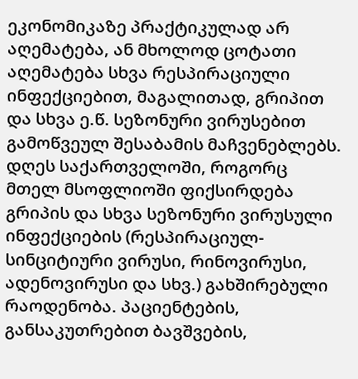ეკონომიკაზე პრაქტიკულად არ აღემატება, ან მხოლოდ ცოტათი აღემატება სხვა რესპირაციული ინფექციებით, მაგალითად, გრიპით და სხვა ე.წ. სეზონური ვირუსებით გამოწვეულ შესაბამის მაჩვენებლებს. დღეს საქართველოში, როგორც მთელ მსოფლიოში ფიქსირდება გრიპის და სხვა სეზონური ვირუსული ინფექციების (რესპირაციულ-სინციტიური ვირუსი, რინოვირუსი, ადენოვირუსი და სხვ.) გახშირებული რაოდენობა. პაციენტების, განსაკუთრებით ბავშვების,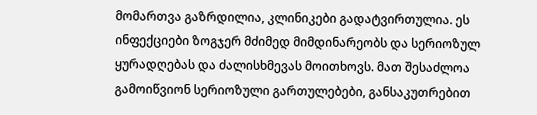მომართვა გაზრდილია, კლინიკები გადატვირთულია. ეს ინფექციები ზოგჯერ მძიმედ მიმდინარეობს და სერიოზულ ყურადღებას და ძალისხმევას მოითხოვს. მათ შესაძლოა გამოიწვიონ სერიოზული გართულებები, განსაკუთრებით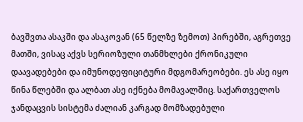ბავშვთა ასაკში და ასაკოვან (65 წელზე ზემოთ) პირებში, აგრეთვე მათში, ვისაც აქვს სერიოზული თანმხლები ქრონიკული დაავადებები და იმუნოდეფიციტური მდგომარეობები. ეს ასე იყო წინა წლებში და ალბათ ასე იქნება მომავალშიც. საქართველოს ჯანდაცვის სისტემა ძალიან კარგად მომზადებული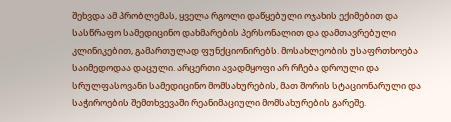შეხვდა ამ პრობლემას, ყველა რგოლი დაწყებული ოჯახის ექიმებით და სასწრაფო სამედიცინო დახმარების პერსონალით და დამთავრებული კლინიკებით, გამართულად ფუნქციონირებს. მოსახლეობის უსაფრთხოება საიმედოდაა დაცული. არცერთი ავადმყოფი არ რჩება დროული და სრულფასოვანი სამედიცინო მომსახურების, მათ შორის სტაციონარული და საჭიროების შემთხვევაში რეანიმაციული მომსახურების გარეშე.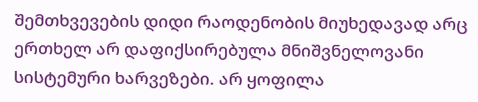შემთხვევების დიდი რაოდენობის მიუხედავად არც ერთხელ არ დაფიქსირებულა მნიშვნელოვანი სისტემური ხარვეზები. არ ყოფილა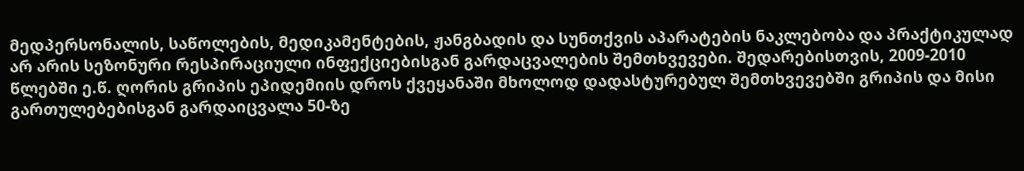მედპერსონალის, საწოლების, მედიკამენტების, ჟანგბადის და სუნთქვის აპარატების ნაკლებობა და პრაქტიკულად არ არის სეზონური რესპირაციული ინფექციებისგან გარდაცვალების შემთხვევები. შედარებისთვის, 2009-2010 წლებში ე.წ. ღორის გრიპის ეპიდემიის დროს ქვეყანაში მხოლოდ დადასტურებულ შემთხვევებში გრიპის და მისი გართულებებისგან გარდაიცვალა 50-ზე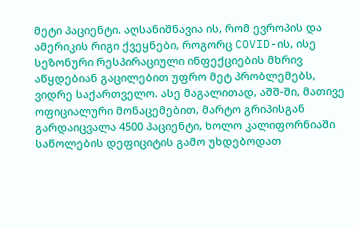მეტი პაციენტი. აღსანიშნავია ის, რომ ევროპის და ამერიკის რიგი ქვეყნები, როგორც COVID-ის, ისე სეზონური რესპირაციული ინფექციების მხრივ აწყდებიან გაცილებით უფრო მეტ პრობლემებს, ვიდრე საქართველო. ასე მაგალითად, აშშ-ში, მათივე ოფიციალური მონაცემებით, მარტო გრიპისგან გარდაიცვალა 4500 პაციენტი, ხოლო კალიფორნიაში საწოლების დეფიციტის გამო უხდებოდათ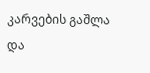კარვების გაშლა და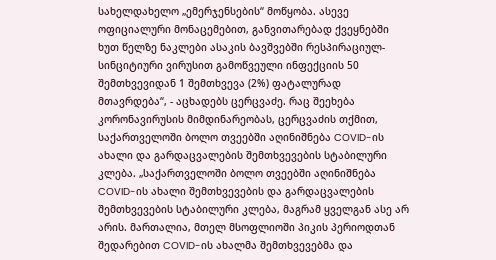სახელდახელო „ემერჯენსების“ მოწყობა. ასევე ოფიციალური მონაცემებით, განვითარებად ქვეყნებში ხუთ წელზე ნაკლები ასაკის ბავშვებში რესპირაციულ-სინციტიური ვირუსით გამოწვეული ინფექციის 50 შემთხვევიდან 1 შემთხვევა (2%) ფატალურად მთავრდება“, - აცხადებს ცერცვაძე. რაც შეეხება კორონავირუსის მიმდინარეობას, ცერცვაძის თქმით, საქართველოში ბოლო თვეებში აღინიშნება COVID-ის ახალი და გარდაცვალების შემთხვევების სტაბილური კლება. „საქართველოში ბოლო თვეებში აღინიშნება COVID-ის ახალი შემთხვევების და გარდაცვალების შემთხვევების სტაბილური კლება, მაგრამ ყველგან ასე არ არის. მართალია, მთელ მსოფლიოში პიკის პერიოდთან შედარებით COVID-ის ახალმა შემთხვევებმა და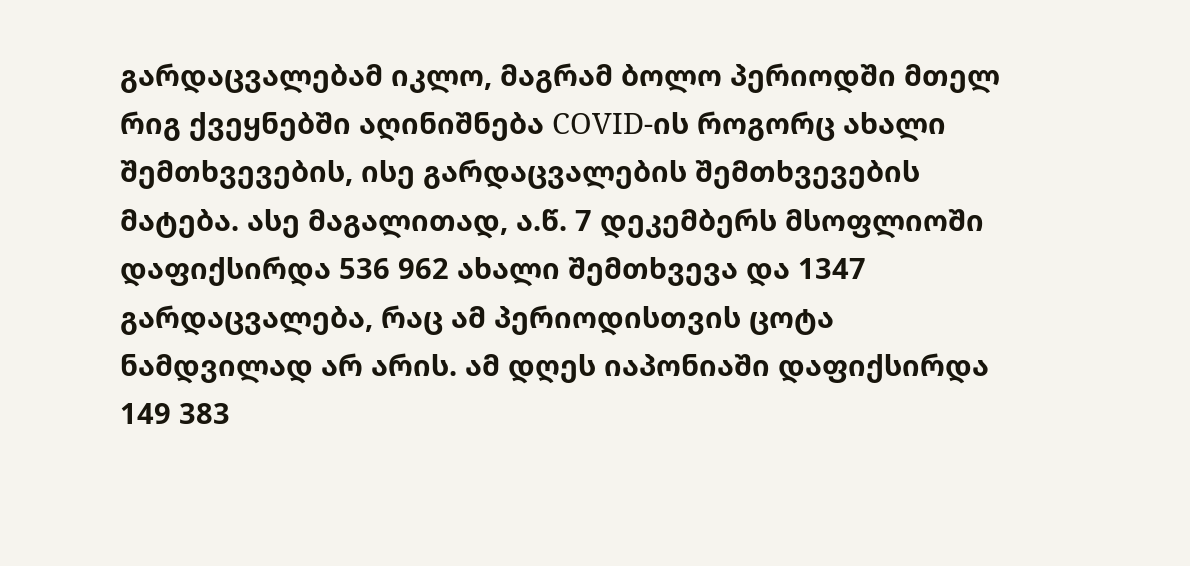გარდაცვალებამ იკლო, მაგრამ ბოლო პერიოდში მთელ რიგ ქვეყნებში აღინიშნება COVID-ის როგორც ახალი შემთხვევების, ისე გარდაცვალების შემთხვევების მატება. ასე მაგალითად, ა.წ. 7 დეკემბერს მსოფლიოში დაფიქსირდა 536 962 ახალი შემთხვევა და 1347 გარდაცვალება, რაც ამ პერიოდისთვის ცოტა ნამდვილად არ არის. ამ დღეს იაპონიაში დაფიქსირდა 149 383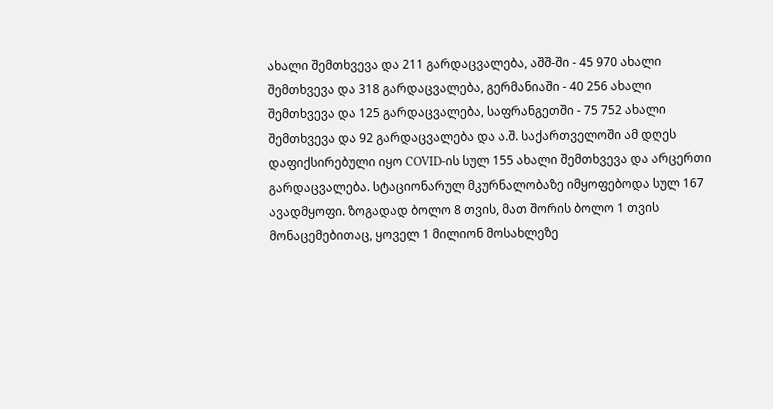ახალი შემთხვევა და 211 გარდაცვალება, აშშ-ში - 45 970 ახალი შემთხვევა და 318 გარდაცვალება, გერმანიაში - 40 256 ახალი შემთხვევა და 125 გარდაცვალება, საფრანგეთში - 75 752 ახალი შემთხვევა და 92 გარდაცვალება და ა.შ. საქართველოში ამ დღეს დაფიქსირებული იყო COVID-ის სულ 155 ახალი შემთხვევა და არცერთი გარდაცვალება. სტაციონარულ მკურნალობაზე იმყოფებოდა სულ 167 ავადმყოფი. ზოგადად ბოლო 8 თვის, მათ შორის ბოლო 1 თვის მონაცემებითაც, ყოველ 1 მილიონ მოსახლეზე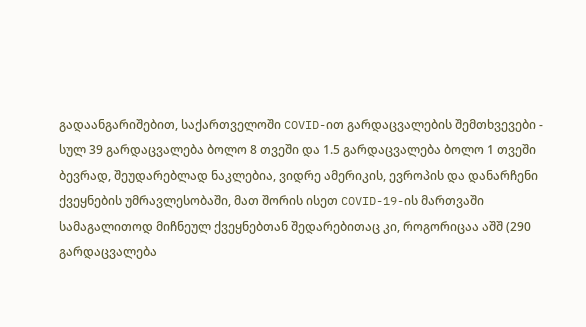გადაანგარიშებით, საქართველოში COVID-ით გარდაცვალების შემთხვევები - სულ 39 გარდაცვალება ბოლო 8 თვეში და 1.5 გარდაცვალება ბოლო 1 თვეში ბევრად, შეუდარებლად ნაკლებია, ვიდრე ამერიკის, ევროპის და დანარჩენი ქვეყნების უმრავლესობაში, მათ შორის ისეთ COVID-19-ის მართვაში სამაგალითოდ მიჩნეულ ქვეყნებთან შედარებითაც კი, როგორიცაა აშშ (290 გარდაცვალება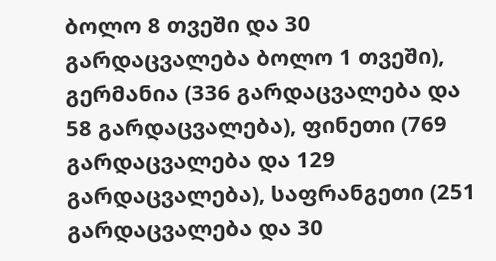ბოლო 8 თვეში და 30 გარდაცვალება ბოლო 1 თვეში), გერმანია (336 გარდაცვალება და 58 გარდაცვალება), ფინეთი (769 გარდაცვალება და 129 გარდაცვალება), საფრანგეთი (251 გარდაცვალება და 30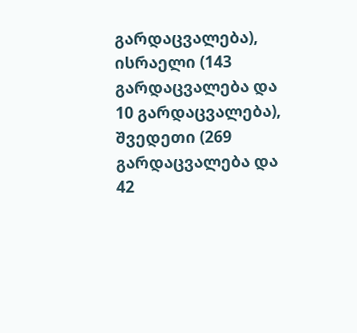გარდაცვალება), ისრაელი (143 გარდაცვალება და 10 გარდაცვალება), შვედეთი (269 გარდაცვალება და 42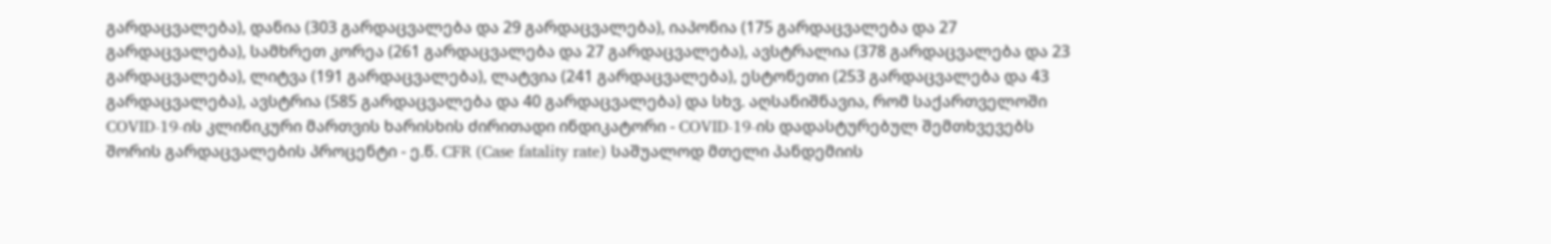გარდაცვალება), დანია (303 გარდაცვალება და 29 გარდაცვალება), იაპონია (175 გარდაცვალება და 27 გარდაცვალება), სამხრეთ კორეა (261 გარდაცვალება და 27 გარდაცვალება), ავსტრალია (378 გარდაცვალება და 23 გარდაცვალება), ლიტვა (191 გარდაცვალება), ლატვია (241 გარდაცვალება), ესტონეთი (253 გარდაცვალება და 43 გარდაცვალება), ავსტრია (585 გარდაცვალება და 40 გარდაცვალება) და სხვ. აღსანიშნავია, რომ საქართველოში COVID-19-ის კლინიკური მართვის ხარისხის ძირითადი ინდიკატორი - COVID-19-ის დადასტურებულ შემთხვევებს შორის გარდაცვალების პროცენტი - ე.წ. CFR (Case fatality rate) საშუალოდ მთელი პანდემიის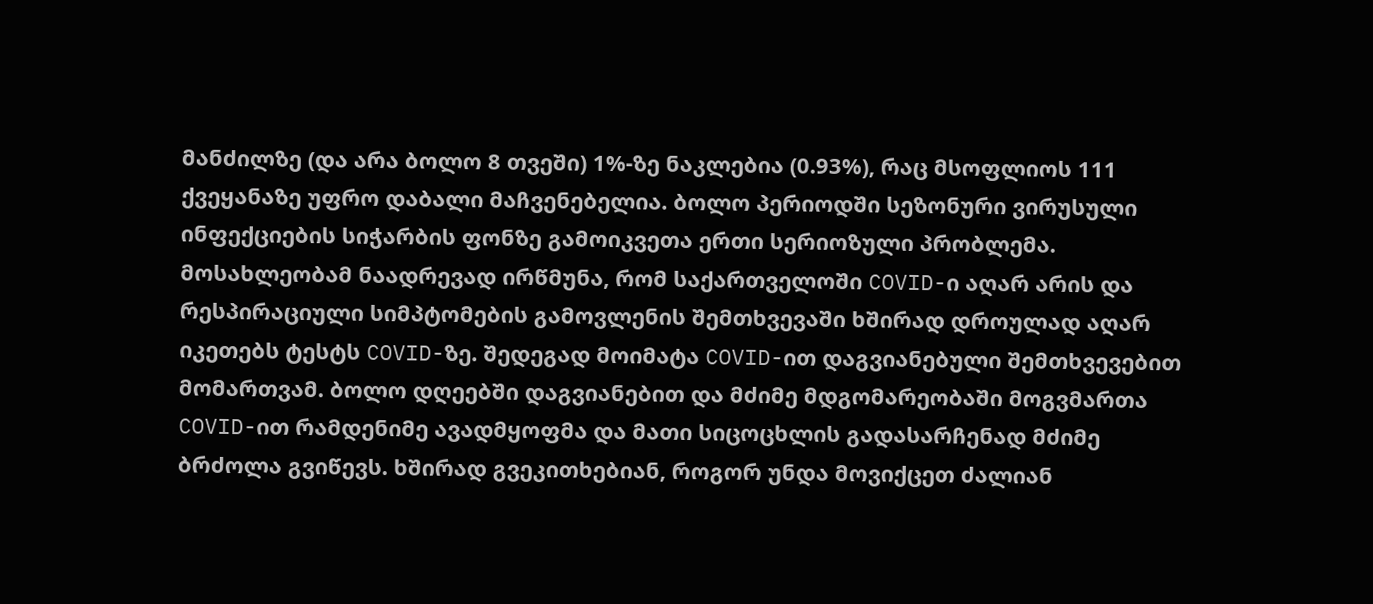მანძილზე (და არა ბოლო 8 თვეში) 1%-ზე ნაკლებია (0.93%), რაც მსოფლიოს 111 ქვეყანაზე უფრო დაბალი მაჩვენებელია. ბოლო პერიოდში სეზონური ვირუსული ინფექციების სიჭარბის ფონზე გამოიკვეთა ერთი სერიოზული პრობლემა. მოსახლეობამ ნაადრევად ირწმუნა, რომ საქართველოში COVID-ი აღარ არის და რესპირაციული სიმპტომების გამოვლენის შემთხვევაში ხშირად დროულად აღარ იკეთებს ტესტს COVID-ზე. შედეგად მოიმატა COVID-ით დაგვიანებული შემთხვევებით მომართვამ. ბოლო დღეებში დაგვიანებით და მძიმე მდგომარეობაში მოგვმართა COVID-ით რამდენიმე ავადმყოფმა და მათი სიცოცხლის გადასარჩენად მძიმე ბრძოლა გვიწევს. ხშირად გვეკითხებიან, როგორ უნდა მოვიქცეთ ძალიან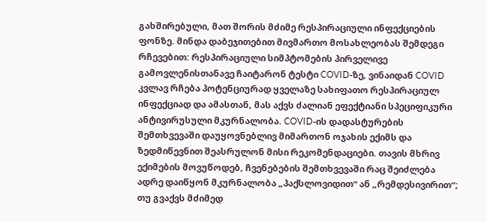გახშირებული, მათ შორის მძიმე რესპირაციული ინფექციების ფონზე. მინდა დაბეჯითებით მივმართო მოსახლეობას შემდეგი რჩევებით: რესპირაციული სიმპტომების პირველივე გამოვლენისთანავე ჩაიტარონ ტესტი COVID-ზე, ვინაიდან COVID კვლავ რჩება პოტენციურად ყველაზე სახიფათო რესპირაციულ ინფექციად და ამასთან, მას აქვს ძალიან ეფექტიანი სპეციფიკური ანტივირუსული მკურნალობა. COVID-ის დადასტურების შემთხვევაში დაუყოვნებლივ მიმართონ ოჯახის ექიმს და ზედმიწევნით შეასრულონ მისი რეკომენდაციები. თავის მხრივ ექიმების მოვუწოდებ, ჩვენებების შემთხვევაში რაც შეიძლება ადრე დაიწყონ მკურნალობა „პაქსლოვიდით“ ან „რემდესივირით“; თუ გვაქვს მძიმედ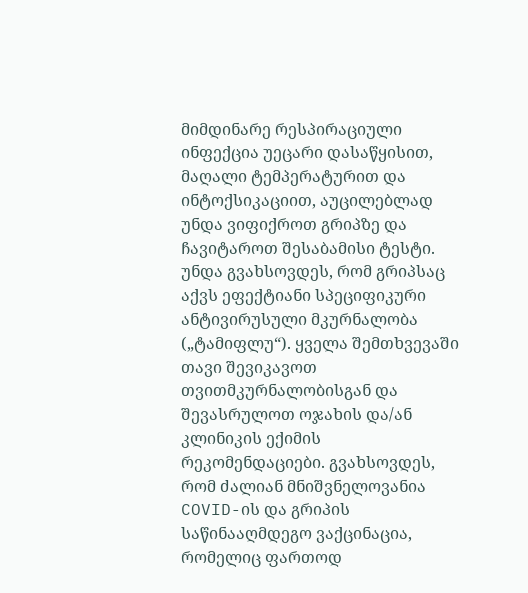მიმდინარე რესპირაციული ინფექცია უეცარი დასაწყისით, მაღალი ტემპერატურით და ინტოქსიკაციით, აუცილებლად უნდა ვიფიქროთ გრიპზე და ჩავიტაროთ შესაბამისი ტესტი. უნდა გვახსოვდეს, რომ გრიპსაც აქვს ეფექტიანი სპეციფიკური ანტივირუსული მკურნალობა („ტამიფლუ“). ყველა შემთხვევაში თავი შევიკავოთ თვითმკურნალობისგან და შევასრულოთ ოჯახის და/ან კლინიკის ექიმის რეკომენდაციები. გვახსოვდეს, რომ ძალიან მნიშვნელოვანია COVID-ის და გრიპის საწინააღმდეგო ვაქცინაცია, რომელიც ფართოდ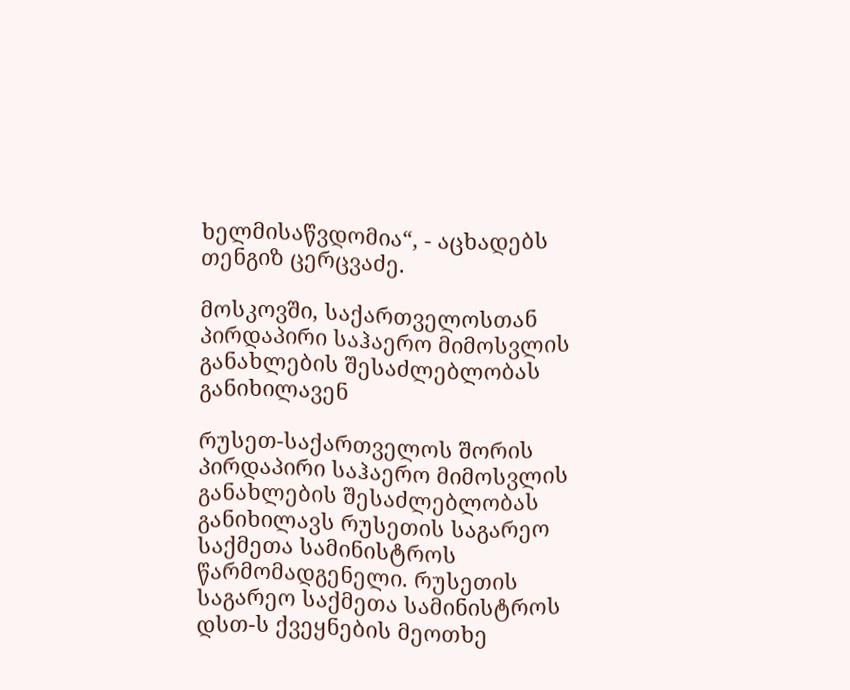ხელმისაწვდომია“, - აცხადებს თენგიზ ცერცვაძე.

მოსკოვში, საქართველოსთან პირდაპირი საჰაერო მიმოსვლის განახლების შესაძლებლობას განიხილავენ

რუსეთ-საქართველოს შორის პირდაპირი საჰაერო მიმოსვლის განახლების შესაძლებლობას განიხილავს რუსეთის საგარეო საქმეთა სამინისტროს წარმომადგენელი. რუსეთის საგარეო საქმეთა სამინისტროს დსთ-ს ქვეყნების მეოთხე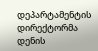დეპარტამენტის დირექტორმა დენის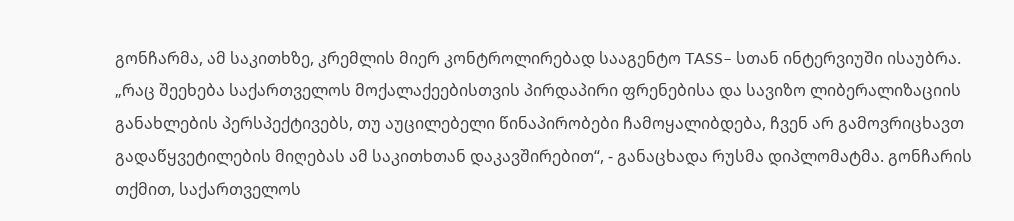გონჩარმა, ამ საკითხზე, კრემლის მიერ კონტროლირებად სააგენტო TASS– სთან ინტერვიუში ისაუბრა. „რაც შეეხება საქართველოს მოქალაქეებისთვის პირდაპირი ფრენებისა და სავიზო ლიბერალიზაციის განახლების პერსპექტივებს, თუ აუცილებელი წინაპირობები ჩამოყალიბდება, ჩვენ არ გამოვრიცხავთ გადაწყვეტილების მიღებას ამ საკითხთან დაკავშირებით“, - განაცხადა რუსმა დიპლომატმა. გონჩარის თქმით, საქართველოს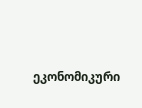ეკონომიკური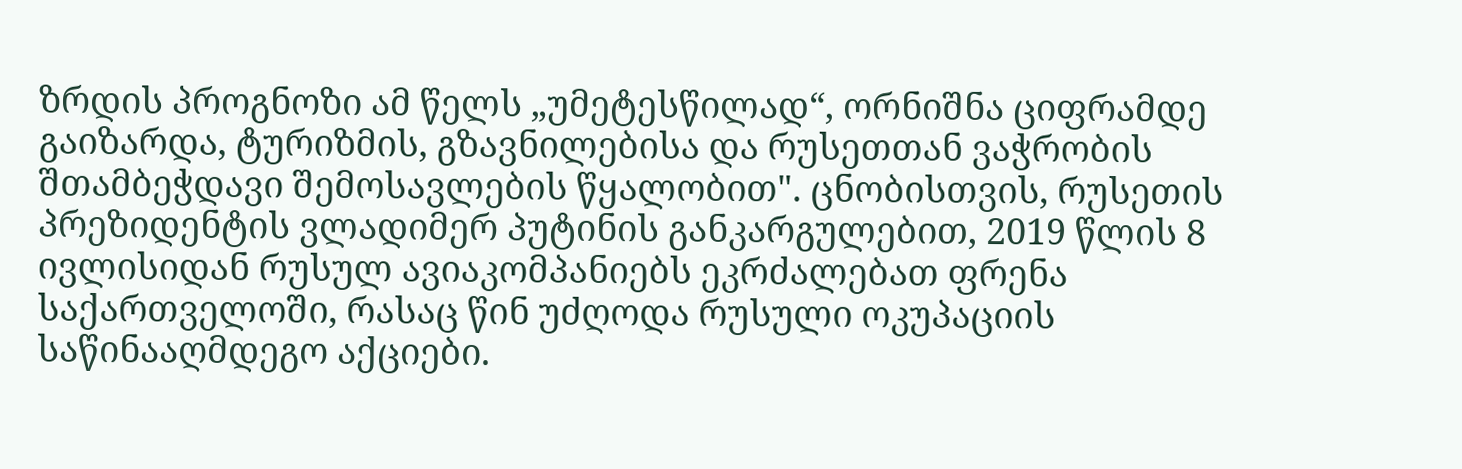ზრდის პროგნოზი ამ წელს „უმეტესწილად“, ორნიშნა ციფრამდე გაიზარდა, ტურიზმის, გზავნილებისა და რუსეთთან ვაჭრობის შთამბეჭდავი შემოსავლების წყალობით". ცნობისთვის, რუსეთის პრეზიდენტის ვლადიმერ პუტინის განკარგულებით, 2019 წლის 8 ივლისიდან რუსულ ავიაკომპანიებს ეკრძალებათ ფრენა საქართველოში, რასაც წინ უძღოდა რუსული ოკუპაციის საწინააღმდეგო აქციები.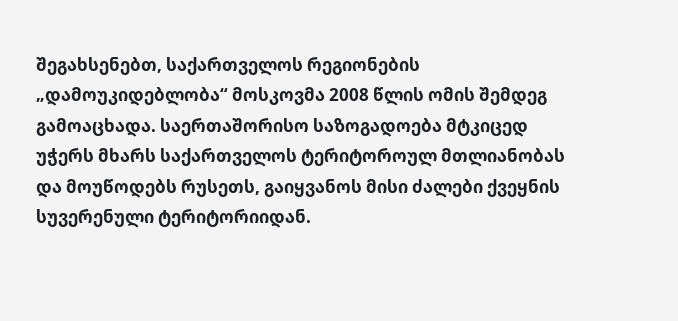შეგახსენებთ, საქართველოს რეგიონების „დამოუკიდებლობა“ მოსკოვმა 2008 წლის ომის შემდეგ გამოაცხადა. საერთაშორისო საზოგადოება მტკიცედ უჭერს მხარს საქართველოს ტერიტოროულ მთლიანობას და მოუწოდებს რუსეთს, გაიყვანოს მისი ძალები ქვეყნის სუვერენული ტერიტორიიდან.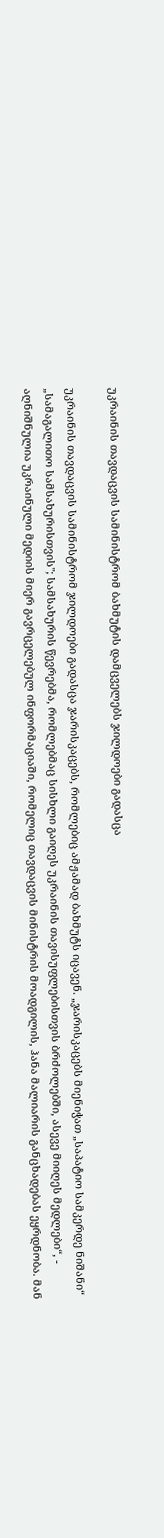უკრაინის თავდაცვის სამინისტრომ ბახმუტის დამცველებს ჯილდოები გადასცა

უკრაინის თავდაცვის სამინისტრომ ჯილდოები გადასცა ჯარისკაცებს, რომლებიც ამჟამად ბახმუტს იცავენ. „ჯარისკაცებს მიენიჭათ „საპატიო სამკერდე ნიშანი“ „სამაგალითო სამსახურისთვის"; სამსახურის წევრებმა, რომლებმაც სისხლი გაიღეს უკრაინის თავისუფლებისთვის ბრძოლებში, ასევე მიიღეს მედლები“, - აღნიშნულია უკრაინული მედიის მიერ გავრცელებულ ინფორმაციაში, რომელიც თავდაცვის მინისტრის მოადგილის, ჰანა მალიარის განცხადებას ეყრდნობა. მან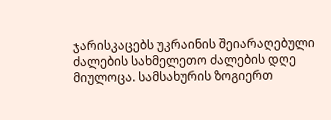ჯარისკაცებს უკრაინის შეიარაღებული ძალების სახმელეთო ძალების დღე მიულოცა. სამსახურის ზოგიერთ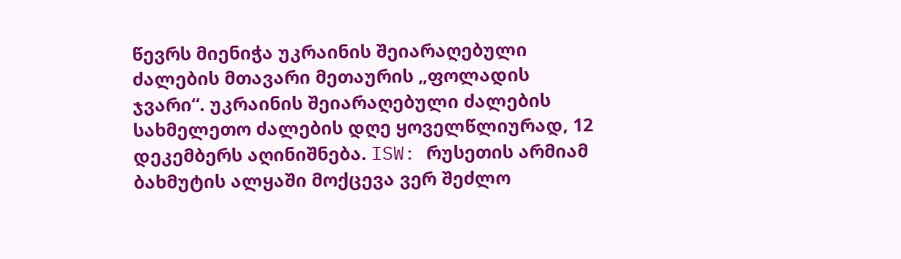წევრს მიენიჭა უკრაინის შეიარაღებული ძალების მთავარი მეთაურის „ფოლადის ჯვარი“. უკრაინის შეიარაღებული ძალების სახმელეთო ძალების დღე ყოველწლიურად, 12 დეკემბერს აღინიშნება. ISW: რუსეთის არმიამ ბახმუტის ალყაში მოქცევა ვერ შეძლო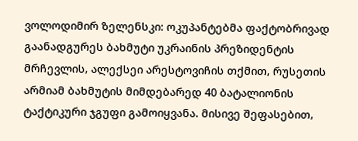ვოლოდიმირ ზელენსკი: ოკუპანტებმა ფაქტობრივად გაანადგურეს ბახმუტი უკრაინის პრეზიდენტის მრჩევლის, ალექსეი არესტოვიჩის თქმით, რუსეთის არმიამ ბახმუტის მიმდებარედ 40 ბატალიონის ტაქტიკური ჯგუფი გამოიყვანა. მისივე შეფასებით,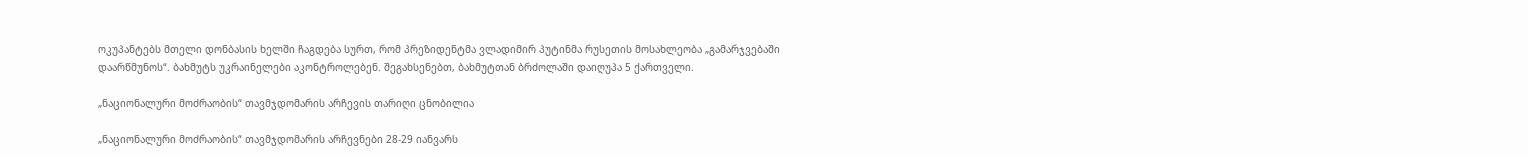ოკუპანტებს მთელი დონბასის ხელში ჩაგდება სურთ, რომ პრეზიდენტმა ვლადიმირ პუტინმა რუსეთის მოსახლეობა „გამარჯვებაში დაარწმუნოს“. ბახმუტს უკრაინელები აკონტროლებენ. შეგახსენებთ, ბახმუტთან ბრძოლაში დაიღუპა 5 ქართველი.

„ნაციონალური მოძრაობის“ თავმჯდომარის არჩევის თარიღი ცნობილია

„ნაციონალური მოძრაობის“ თავმჯდომარის არჩევნები 28-29 იანვარს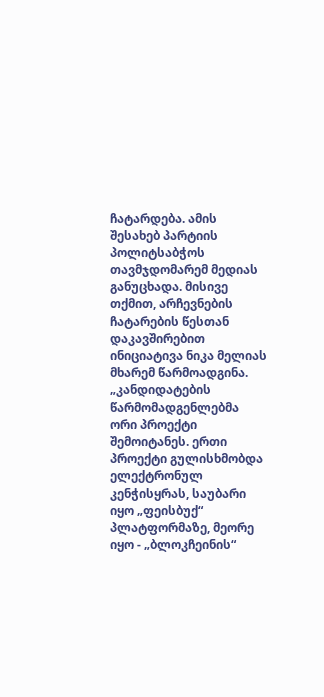ჩატარდება. ამის შესახებ პარტიის პოლიტსაბჭოს თავმჯდომარემ მედიას განუცხადა. მისივე თქმით, არჩევნების ჩატარების წესთან დაკავშირებით ინიციატივა ნიკა მელიას მხარემ წარმოადგინა. „კანდიდატების წარმომადგენლებმა ორი პროექტი შემოიტანეს. ერთი პროექტი გულისხმობდა ელექტრონულ კენჭისყრას, საუბარი იყო „ფეისბუქ“ პლატფორმაზე, მეორე იყო - „ბლოკჩეინის“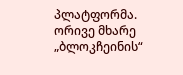პლატფორმა. ორივე მხარე „ბლოკჩეინის“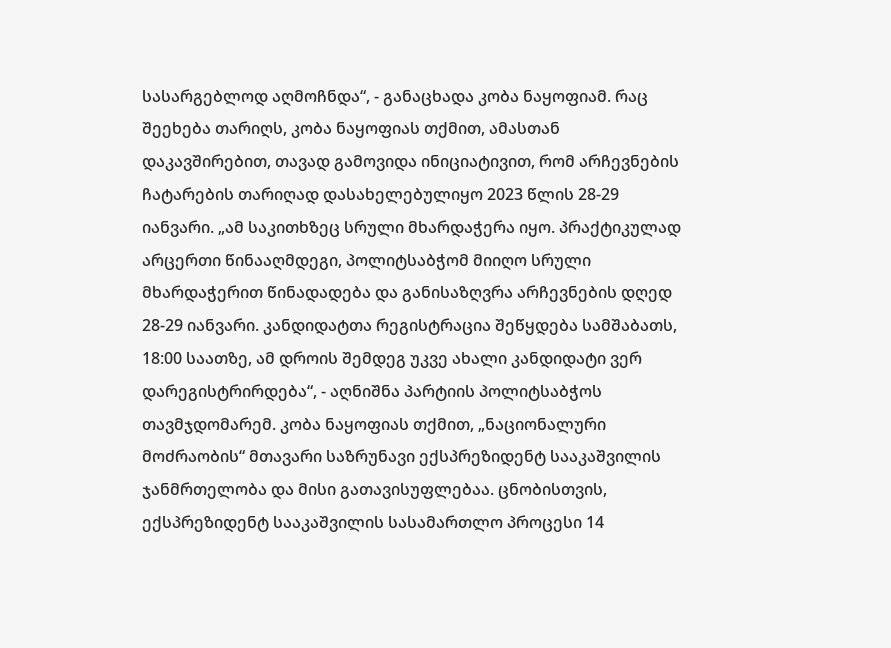სასარგებლოდ აღმოჩნდა“, - განაცხადა კობა ნაყოფიამ. რაც შეეხება თარიღს, კობა ნაყოფიას თქმით, ამასთან დაკავშირებით, თავად გამოვიდა ინიციატივით, რომ არჩევნების ჩატარების თარიღად დასახელებულიყო 2023 წლის 28-29 იანვარი. „ამ საკითხზეც სრული მხარდაჭერა იყო. პრაქტიკულად არცერთი წინააღმდეგი, პოლიტსაბჭომ მიიღო სრული მხარდაჭერით წინადადება და განისაზღვრა არჩევნების დღედ 28-29 იანვარი. კანდიდატთა რეგისტრაცია შეწყდება სამშაბათს, 18:00 საათზე, ამ დროის შემდეგ უკვე ახალი კანდიდატი ვერ დარეგისტრირდება“, - აღნიშნა პარტიის პოლიტსაბჭოს თავმჯდომარემ. კობა ნაყოფიას თქმით, „ნაციონალური მოძრაობის“ მთავარი საზრუნავი ექსპრეზიდენტ სააკაშვილის ჯანმრთელობა და მისი გათავისუფლებაა. ცნობისთვის, ექსპრეზიდენტ სააკაშვილის სასამართლო პროცესი 14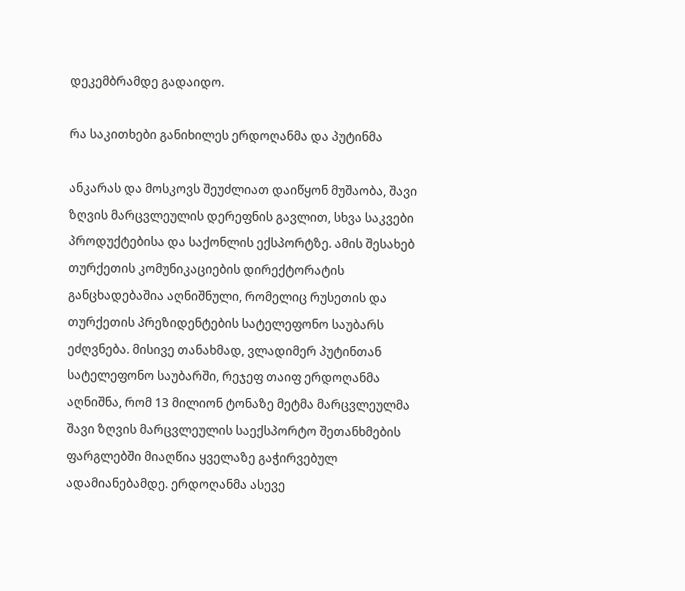დეკემბრამდე გადაიდო.

რა საკითხები განიხილეს ერდოღანმა და პუტინმა

ანკარას და მოსკოვს შეუძლიათ დაიწყონ მუშაობა, შავი ზღვის მარცვლეულის დერეფნის გავლით, სხვა საკვები პროდუქტებისა და საქონლის ექსპორტზე. ამის შესახებ თურქეთის კომუნიკაციების დირექტორატის განცხადებაშია აღნიშნული, რომელიც რუსეთის და თურქეთის პრეზიდენტების სატელეფონო საუბარს ეძღვნება. მისივე თანახმად, ვლადიმერ პუტინთან სატელეფონო საუბარში, რეჯეფ თაიფ ერდოღანმა აღნიშნა, რომ 13 მილიონ ტონაზე მეტმა მარცვლეულმა შავი ზღვის მარცვლეულის საექსპორტო შეთანხმების ფარგლებში მიაღწია ყველაზე გაჭირვებულ ადამიანებამდე. ერდოღანმა ასევე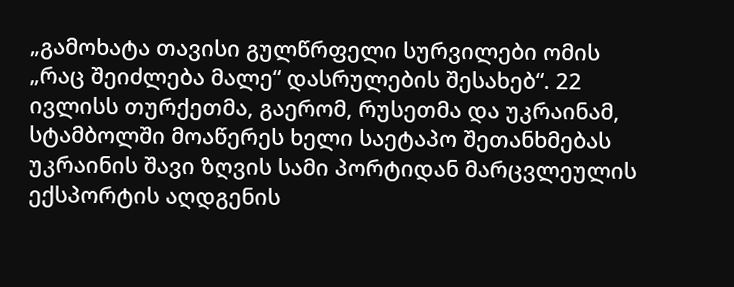„გამოხატა თავისი გულწრფელი სურვილები ომის „რაც შეიძლება მალე“ დასრულების შესახებ“. 22 ივლისს თურქეთმა, გაერომ, რუსეთმა და უკრაინამ, სტამბოლში მოაწერეს ხელი საეტაპო შეთანხმებას უკრაინის შავი ზღვის სამი პორტიდან მარცვლეულის ექსპორტის აღდგენის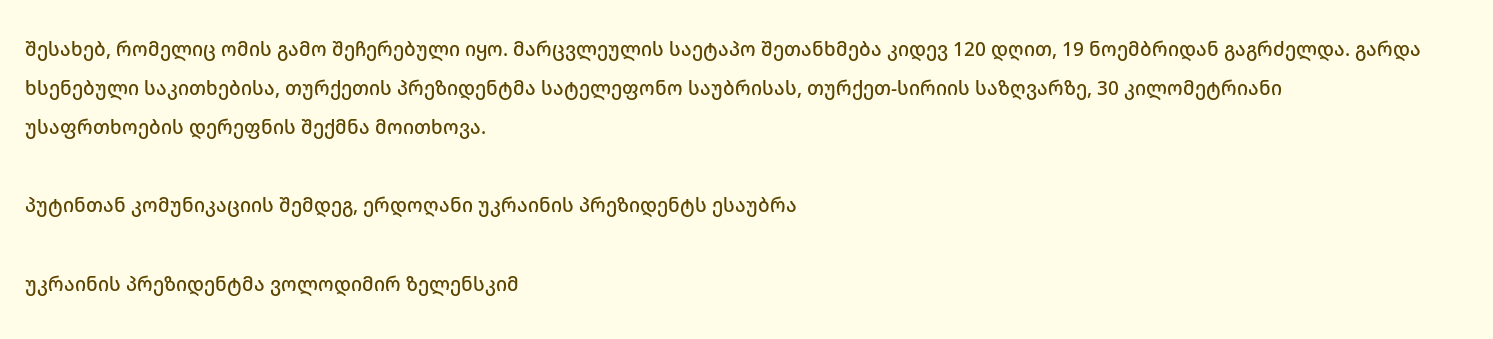შესახებ, რომელიც ომის გამო შეჩერებული იყო. მარცვლეულის საეტაპო შეთანხმება კიდევ 120 დღით, 19 ნოემბრიდან გაგრძელდა. გარდა ხსენებული საკითხებისა, თურქეთის პრეზიდენტმა სატელეფონო საუბრისას, თურქეთ-სირიის საზღვარზე, 30 კილომეტრიანი უსაფრთხოების დერეფნის შექმნა მოითხოვა.

პუტინთან კომუნიკაციის შემდეგ, ერდოღანი უკრაინის პრეზიდენტს ესაუბრა

უკრაინის პრეზიდენტმა ვოლოდიმირ ზელენსკიმ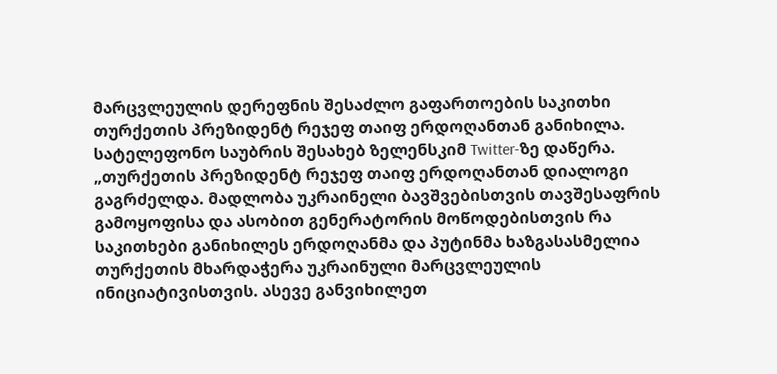მარცვლეულის დერეფნის შესაძლო გაფართოების საკითხი თურქეთის პრეზიდენტ რეჯეფ თაიფ ერდოღანთან განიხილა. სატელეფონო საუბრის შესახებ ზელენსკიმ Twitter-ზე დაწერა. „თურქეთის პრეზიდენტ რეჯეფ თაიფ ერდოღანთან დიალოგი გაგრძელდა. მადლობა უკრაინელი ბავშვებისთვის თავშესაფრის გამოყოფისა და ასობით გენერატორის მოწოდებისთვის რა საკითხები განიხილეს ერდოღანმა და პუტინმა ხაზგასასმელია თურქეთის მხარდაჭერა უკრაინული მარცვლეულის ინიციატივისთვის. ასევე განვიხილეთ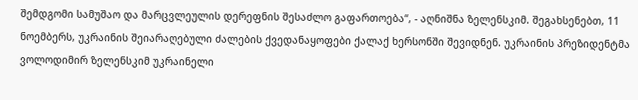შემდგომი სამუშაო და მარცვლეულის დერეფნის შესაძლო გაფართოება“, - აღნიშნა ზელენსკიმ. შეგახსენებთ, 11 ნოემბერს, უკრაინის შეიარაღებული ძალების ქვედანაყოფები ქალაქ ხერსონში შევიდნენ. უკრაინის პრეზიდენტმა ვოლოდიმირ ზელენსკიმ უკრაინელი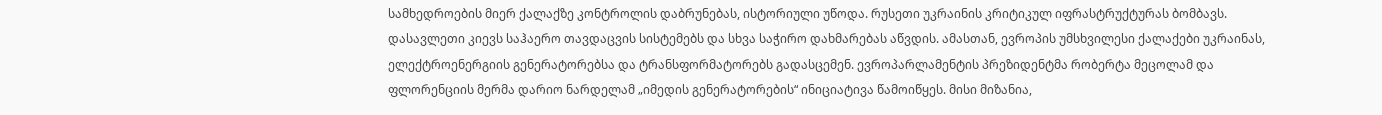სამხედროების მიერ ქალაქზე კონტროლის დაბრუნებას, ისტორიული უწოდა. რუსეთი უკრაინის კრიტიკულ იფრასტრუქტურას ბომბავს. დასავლეთი კიევს საჰაერო თავდაცვის სისტემებს და სხვა საჭირო დახმარებას აწვდის. ამასთან, ევროპის უმსხვილესი ქალაქები უკრაინას, ელექტროენერგიის გენერატორებსა და ტრანსფორმატორებს გადასცემენ. ევროპარლამენტის პრეზიდენტმა რობერტა მეცოლამ და ფლორენციის მერმა დარიო ნარდელამ „იმედის გენერატორების“ ინიციატივა წამოიწყეს. მისი მიზანია,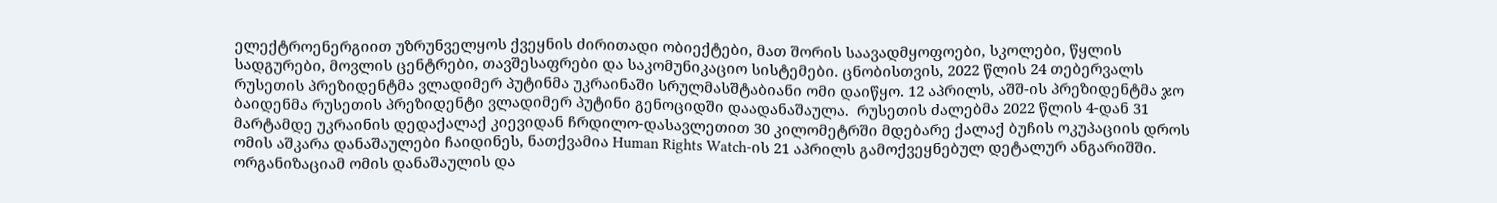ელექტროენერგიით უზრუნველყოს ქვეყნის ძირითადი ობიექტები, მათ შორის საავადმყოფოები, სკოლები, წყლის სადგურები, მოვლის ცენტრები, თავშესაფრები და საკომუნიკაციო სისტემები. ცნობისთვის, 2022 წლის 24 თებერვალს რუსეთის პრეზიდენტმა ვლადიმერ პუტინმა უკრაინაში სრულმასშტაბიანი ომი დაიწყო. 12 აპრილს, აშშ-ის პრეზიდენტმა ჯო ბაიდენმა რუსეთის პრეზიდენტი ვლადიმერ პუტინი გენოციდში დაადანაშაულა.  რუსეთის ძალებმა 2022 წლის 4-დან 31 მარტამდე უკრაინის დედაქალაქ კიევიდან ჩრდილო-დასავლეთით 30 კილომეტრში მდებარე ქალაქ ბუჩის ოკუპაციის დროს ომის აშკარა დანაშაულები ჩაიდინეს, ნათქვამია Human Rights Watch-ის 21 აპრილს გამოქვეყნებულ დეტალურ ანგარიშში. ორგანიზაციამ ომის დანაშაულის და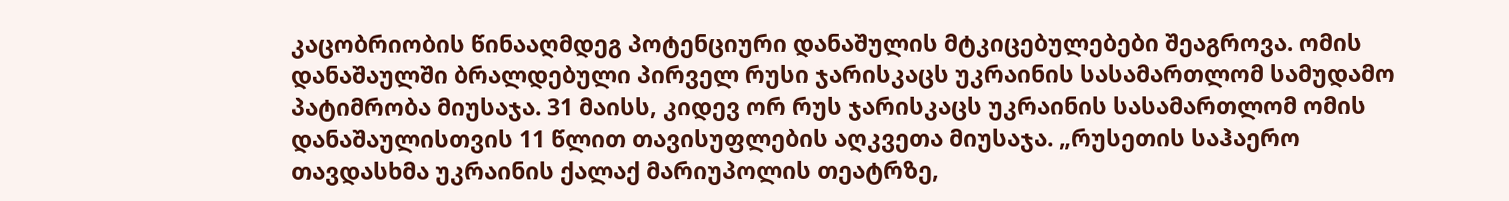კაცობრიობის წინააღმდეგ პოტენციური დანაშულის მტკიცებულებები შეაგროვა. ომის დანაშაულში ბრალდებული პირველ რუსი ჯარისკაცს უკრაინის სასამართლომ სამუდამო პატიმრობა მიუსაჯა. 31 მაისს, კიდევ ორ რუს ჯარისკაცს უკრაინის სასამართლომ ომის დანაშაულისთვის 11 წლით თავისუფლების აღკვეთა მიუსაჯა. „რუსეთის საჰაერო თავდასხმა უკრაინის ქალაქ მარიუპოლის თეატრზე,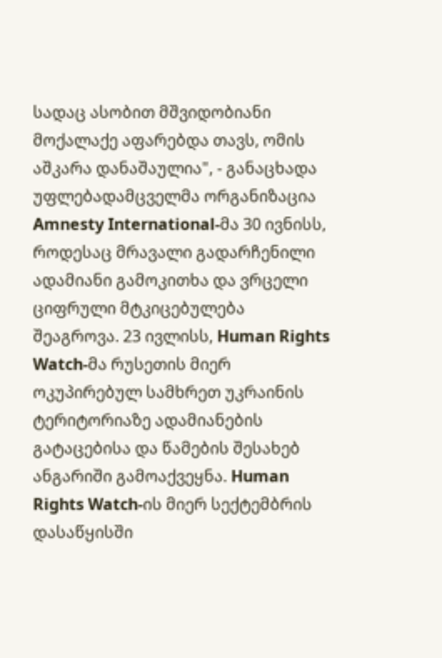სადაც ასობით მშვიდობიანი მოქალაქე აფარებდა თავს, ომის აშკარა დანაშაულია", - განაცხადა უფლებადამცველმა ორგანიზაცია Amnesty International-მა 30 ივნისს, როდესაც მრავალი გადარჩენილი ადამიანი გამოკითხა და ვრცელი ციფრული მტკიცებულება შეაგროვა. 23 ივლისს, Human Rights Watch-მა რუსეთის მიერ ოკუპირებულ სამხრეთ უკრაინის ტერიტორიაზე ადამიანების გატაცებისა და წამების შესახებ ანგარიში გამოაქვეყნა. Human Rights Watch-ის მიერ სექტემბრის დასაწყისში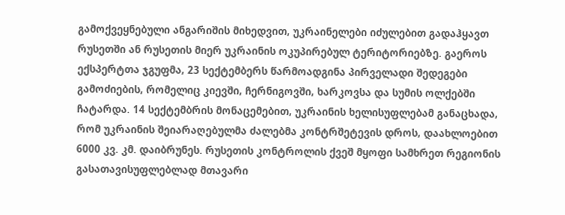გამოქვეყნებული ანგარიშის მიხედვით, უკრაინელები იძულებით გადაჰყავთ რუსეთში ან რუსეთის მიერ უკრაინის ოკუპირებულ ტერიტორიებზე. გაეროს ექსპერტთა ჯგუფმა, 23 სექტემბერს წარმოადგინა პირველადი შედეგები გამოძიების, რომელიც კიევში, ჩერნიგოვში, ხარკოვსა და სუმის ოლქებში ჩატარდა. 14 სექტემბრის მონაცემებით, უკრაინის ხელისუფლებამ განაცხადა, რომ უკრაინის შეიარაღებულმა ძალებმა კონტრშეტევის დროს, დაახლოებით 6000 კვ. კმ. დაიბრუნეს. რუსეთის კონტროლის ქვეშ მყოფი სამხრეთ რეგიონის გასათავისუფლებლად მთავარი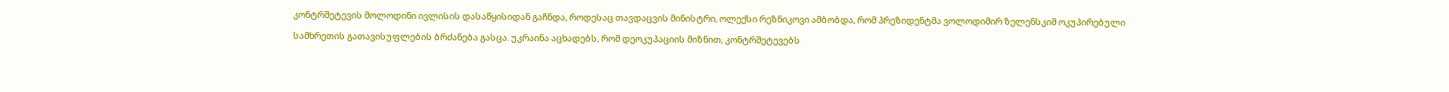კონტრშეტევის მოლოდინი ივლისის დასაწყისიდან გაჩნდა, როდესაც თავდაცვის მინისტრი, ოლექსი რეზნიკოვი ამბობდა, რომ პრეზიდენტმა ვოლოდიმირ ზელენსკიმ ოკუპირებული სამხრეთის გათავისუფლების ბრძანება გასცა. უკრაინა აცხადებს, რომ დეოკუპაციის მიზნით, კონტრშეტევებს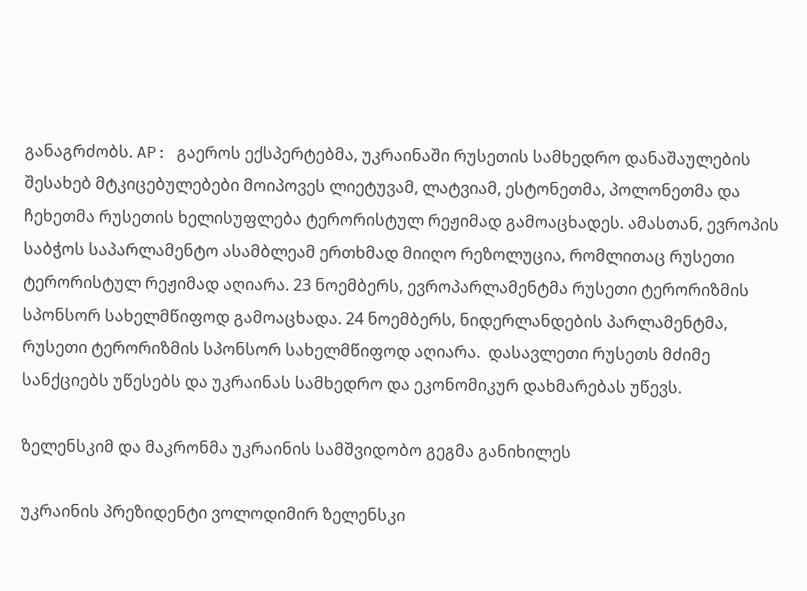განაგრძობს. AP: გაეროს ექსპერტებმა, უკრაინაში რუსეთის სამხედრო დანაშაულების შესახებ მტკიცებულებები მოიპოვეს ლიეტუვამ, ლატვიამ, ესტონეთმა, პოლონეთმა და ჩეხეთმა რუსეთის ხელისუფლება ტერორისტულ რეჟიმად გამოაცხადეს. ამასთან, ევროპის საბჭოს საპარლამენტო ასამბლეამ ერთხმად მიიღო რეზოლუცია, რომლითაც რუსეთი ტერორისტულ რეჟიმად აღიარა. 23 ნოემბერს, ევროპარლამენტმა რუსეთი ტერორიზმის სპონსორ სახელმწიფოდ გამოაცხადა. 24 ნოემბერს, ნიდერლანდების პარლამენტმა, რუსეთი ტერორიზმის სპონსორ სახელმწიფოდ აღიარა.  დასავლეთი რუსეთს მძიმე სანქციებს უწესებს და უკრაინას სამხედრო და ეკონომიკურ დახმარებას უწევს.

ზელენსკიმ და მაკრონმა უკრაინის სამშვიდობო გეგმა განიხილეს

უკრაინის პრეზიდენტი ვოლოდიმირ ზელენსკი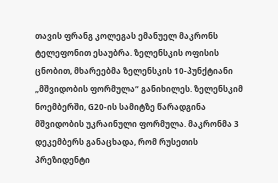თავის ფრანგ კოლეგას ემანუელ მაკრონს ტელეფონით ესაუბრა. ზელენსკის ოფისის ცნობით, მხარეებმა ზელენსკის 10-პუნქტიანი „მშვიდობის ფორმულა“ განიხილეს. ზელენსკიმ ნოემბერში, G20-ის სამიტზე წარადგინა მშვიდობის უკრაინული ფორმულა. მაკრონმა 3 დეკემბერს განაცხადა, რომ რუსეთის პრეზიდენტი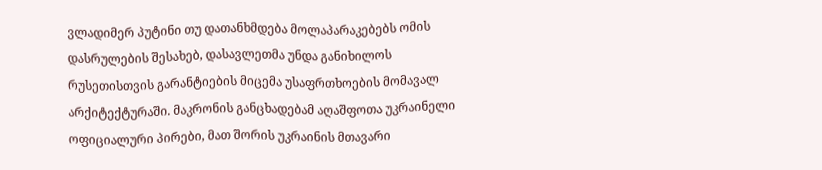ვლადიმერ პუტინი თუ დათანხმდება მოლაპარაკებებს ომის დასრულების შესახებ, დასავლეთმა უნდა განიხილოს რუსეთისთვის გარანტიების მიცემა უსაფრთხოების მომავალ არქიტექტურაში. მაკრონის განცხადებამ აღაშფოთა უკრაინელი ოფიციალური პირები, მათ შორის უკრაინის მთავარი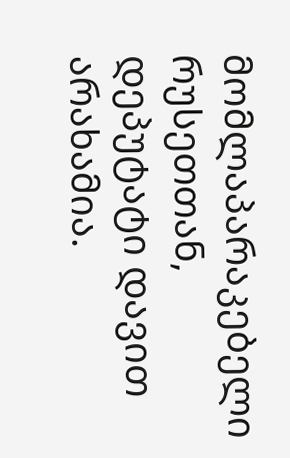მომლაპარაკებელი რუსეთთან, დეპუტატი დავით არახამია.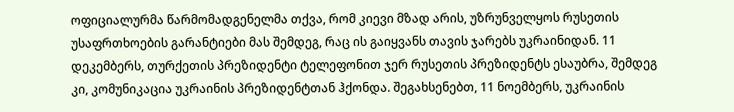ოფიციალურმა წარმომადგენელმა თქვა, რომ კიევი მზად არის, უზრუნველყოს რუსეთის უსაფრთხოების გარანტიები მას შემდეგ, რაც ის გაიყვანს თავის ჯარებს უკრაინიდან. 11 დეკემბერს, თურქეთის პრეზიდენტი ტელეფონით ჯერ რუსეთის პრეზიდენტს ესაუბრა, შემდეგ კი, კომუნიკაცია უკრაინის პრეზიდენტთან ჰქონდა. შეგახსენებთ, 11 ნოემბერს, უკრაინის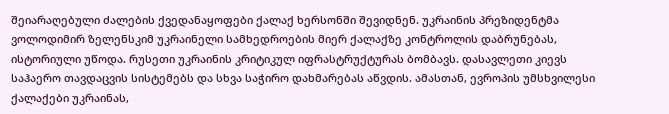შეიარაღებული ძალების ქვედანაყოფები ქალაქ ხერსონში შევიდნენ. უკრაინის პრეზიდენტმა ვოლოდიმირ ზელენსკიმ უკრაინელი სამხედროების მიერ ქალაქზე კონტროლის დაბრუნებას, ისტორიული უწოდა. რუსეთი უკრაინის კრიტიკულ იფრასტრუქტურას ბომბავს. დასავლეთი კიევს საჰაერო თავდაცვის სისტემებს და სხვა საჭირო დახმარებას აწვდის. ამასთან, ევროპის უმსხვილესი ქალაქები უკრაინას,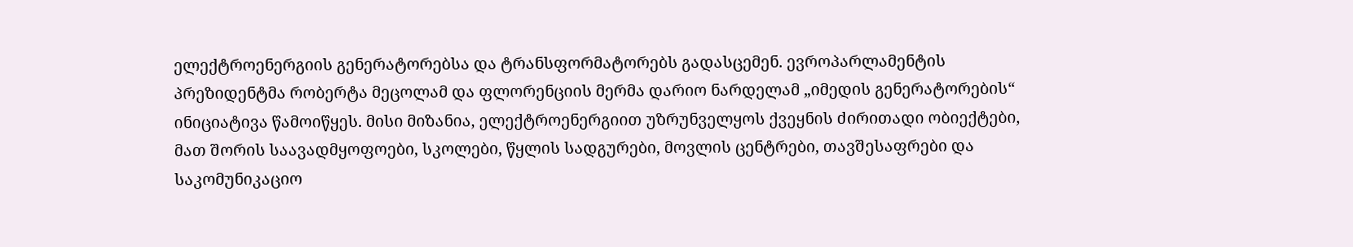ელექტროენერგიის გენერატორებსა და ტრანსფორმატორებს გადასცემენ. ევროპარლამენტის პრეზიდენტმა რობერტა მეცოლამ და ფლორენციის მერმა დარიო ნარდელამ „იმედის გენერატორების“ ინიციატივა წამოიწყეს. მისი მიზანია, ელექტროენერგიით უზრუნველყოს ქვეყნის ძირითადი ობიექტები, მათ შორის საავადმყოფოები, სკოლები, წყლის სადგურები, მოვლის ცენტრები, თავშესაფრები და საკომუნიკაციო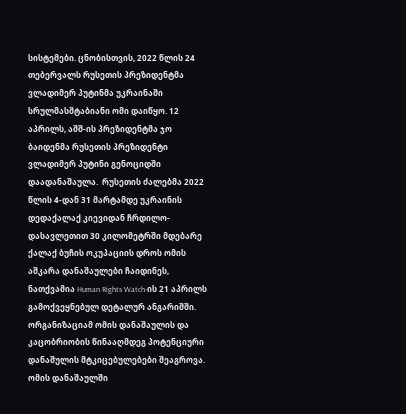სისტემები. ცნობისთვის, 2022 წლის 24 თებერვალს რუსეთის პრეზიდენტმა ვლადიმერ პუტინმა უკრაინაში სრულმასშტაბიანი ომი დაიწყო. 12 აპრილს, აშშ-ის პრეზიდენტმა ჯო ბაიდენმა რუსეთის პრეზიდენტი ვლადიმერ პუტინი გენოციდში დაადანაშაულა.  რუსეთის ძალებმა 2022 წლის 4-დან 31 მარტამდე უკრაინის დედაქალაქ კიევიდან ჩრდილო-დასავლეთით 30 კილომეტრში მდებარე ქალაქ ბუჩის ოკუპაციის დროს ომის აშკარა დანაშაულები ჩაიდინეს, ნათქვამია Human Rights Watch-ის 21 აპრილს გამოქვეყნებულ დეტალურ ანგარიშში. ორგანიზაციამ ომის დანაშაულის და კაცობრიობის წინააღმდეგ პოტენციური დანაშულის მტკიცებულებები შეაგროვა. ომის დანაშაულში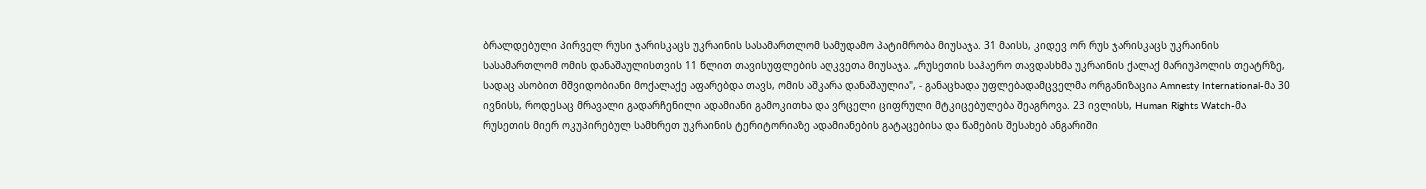ბრალდებული პირველ რუსი ჯარისკაცს უკრაინის სასამართლომ სამუდამო პატიმრობა მიუსაჯა. 31 მაისს, კიდევ ორ რუს ჯარისკაცს უკრაინის სასამართლომ ომის დანაშაულისთვის 11 წლით თავისუფლების აღკვეთა მიუსაჯა. „რუსეთის საჰაერო თავდასხმა უკრაინის ქალაქ მარიუპოლის თეატრზე, სადაც ასობით მშვიდობიანი მოქალაქე აფარებდა თავს, ომის აშკარა დანაშაულია", - განაცხადა უფლებადამცველმა ორგანიზაცია Amnesty International-მა 30 ივნისს, როდესაც მრავალი გადარჩენილი ადამიანი გამოკითხა და ვრცელი ციფრული მტკიცებულება შეაგროვა. 23 ივლისს, Human Rights Watch-მა რუსეთის მიერ ოკუპირებულ სამხრეთ უკრაინის ტერიტორიაზე ადამიანების გატაცებისა და წამების შესახებ ანგარიში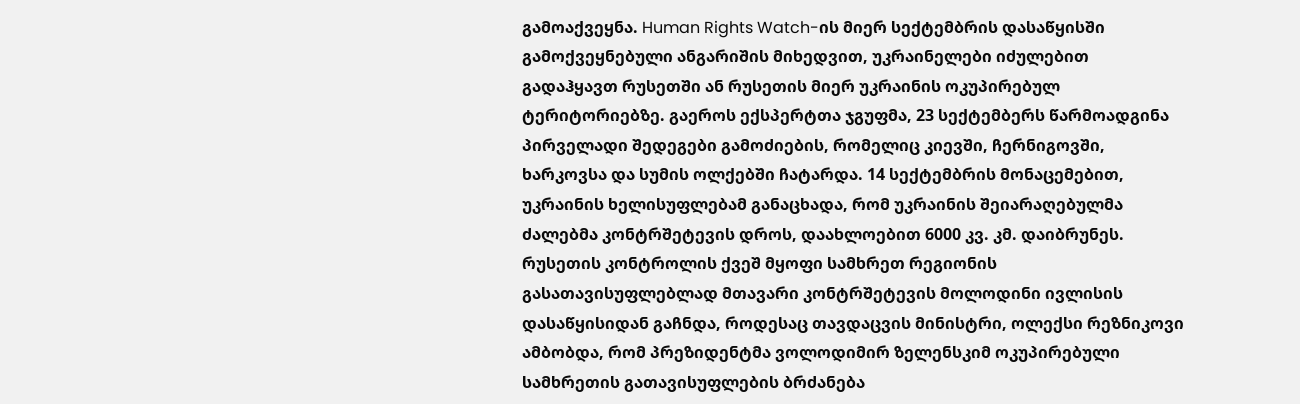გამოაქვეყნა. Human Rights Watch-ის მიერ სექტემბრის დასაწყისში გამოქვეყნებული ანგარიშის მიხედვით, უკრაინელები იძულებით გადაჰყავთ რუსეთში ან რუსეთის მიერ უკრაინის ოკუპირებულ ტერიტორიებზე. გაეროს ექსპერტთა ჯგუფმა, 23 სექტემბერს წარმოადგინა პირველადი შედეგები გამოძიების, რომელიც კიევში, ჩერნიგოვში, ხარკოვსა და სუმის ოლქებში ჩატარდა. 14 სექტემბრის მონაცემებით, უკრაინის ხელისუფლებამ განაცხადა, რომ უკრაინის შეიარაღებულმა ძალებმა კონტრშეტევის დროს, დაახლოებით 6000 კვ. კმ. დაიბრუნეს. რუსეთის კონტროლის ქვეშ მყოფი სამხრეთ რეგიონის გასათავისუფლებლად მთავარი კონტრშეტევის მოლოდინი ივლისის დასაწყისიდან გაჩნდა, როდესაც თავდაცვის მინისტრი, ოლექსი რეზნიკოვი ამბობდა, რომ პრეზიდენტმა ვოლოდიმირ ზელენსკიმ ოკუპირებული სამხრეთის გათავისუფლების ბრძანება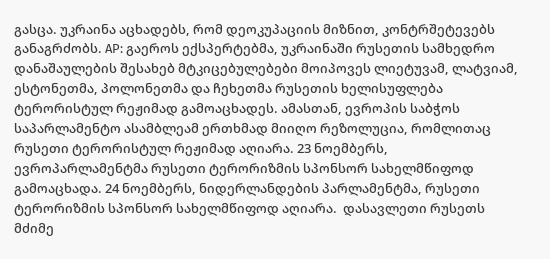გასცა. უკრაინა აცხადებს, რომ დეოკუპაციის მიზნით, კონტრშეტევებს განაგრძობს. AP: გაეროს ექსპერტებმა, უკრაინაში რუსეთის სამხედრო დანაშაულების შესახებ მტკიცებულებები მოიპოვეს ლიეტუვამ, ლატვიამ, ესტონეთმა, პოლონეთმა და ჩეხეთმა რუსეთის ხელისუფლება ტერორისტულ რეჟიმად გამოაცხადეს. ამასთან, ევროპის საბჭოს საპარლამენტო ასამბლეამ ერთხმად მიიღო რეზოლუცია, რომლითაც რუსეთი ტერორისტულ რეჟიმად აღიარა. 23 ნოემბერს, ევროპარლამენტმა რუსეთი ტერორიზმის სპონსორ სახელმწიფოდ გამოაცხადა. 24 ნოემბერს, ნიდერლანდების პარლამენტმა, რუსეთი ტერორიზმის სპონსორ სახელმწიფოდ აღიარა.  დასავლეთი რუსეთს მძიმე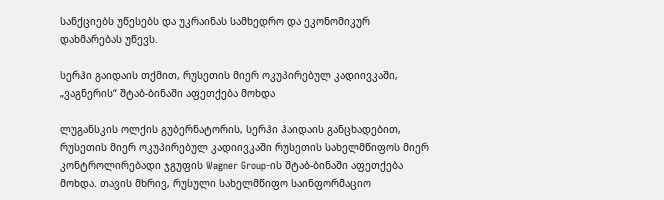სანქციებს უწესებს და უკრაინას სამხედრო და ეკონომიკურ დახმარებას უწევს.

სერჰი გაიდაის თქმით, რუსეთის მიერ ოკუპირებულ კადიივკაში, „ვაგნერის“ შტაბ-ბინაში აფეთქება მოხდა

ლუგანსკის ოლქის გუბერნატორის, სერჰი ჰაიდაის განცხადებით, რუსეთის მიერ ოკუპირებულ კადიივკაში რუსეთის სახელმწიფოს მიერ კონტროლირებადი ჯგუფის Wagner Group-ის შტაბ-ბინაში აფეთქება მოხდა. თავის მხრივ, რუსული სახელმწიფო საინფორმაციო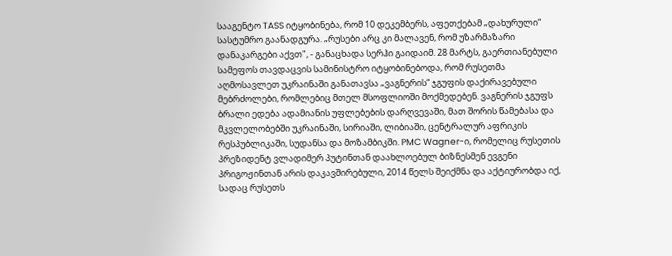სააგენტო TASS იტყობინება, რომ 10 დეკემბერს, აფეთქებამ „დახურული“ სასტუმრო გაანადგურა. „რუსები არც კი მალავენ, რომ უზარმაზარი დანაკარგები აქვთ", - განაცხადა სერჰი გაიდაიმ. 28 მარტს, გაერთიანებული სამეფოს თავდაცვის სამინისტრო იტყობინებოდა, რომ რუსეთმა აღმოსავლეთ უკრაინაში განათავსა „ვაგნერის“ ჯგუფის დაქირავებული მებრძოლები, რომლებიც მთელ მსოფლიოში მოქმედებენ. ვაგნერის ჯგუფს ბრალი ედება ადამიანის უფლებების დარღვევაში, მათ შორის წამებასა და მკვლელობებში უკრაინაში, სირიაში, ლიბიაში, ცენტრალურ აფრიკის რესპუბლიკაში, სუდანსა და მოზამბიკში. PMC Wagner-ი, რომელიც რუსეთის პრეზიდენტ ვლადიმერ პუტინთან დაახლოებულ ბიზნესმენ ევგენი პრიგოჟინთან არის დაკავშირებული, 2014 წელს შეიქმნა და აქტიურობდა იქ, სადაც რუსეთს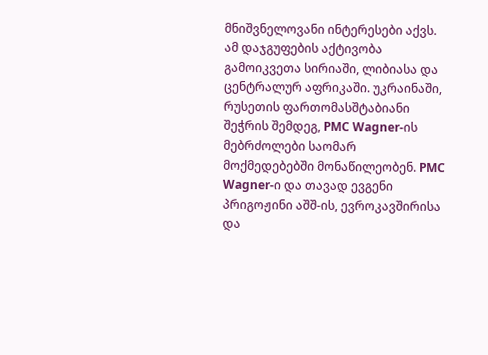მნიშვნელოვანი ინტერესები აქვს.  ამ დაჯგუფების აქტივობა გამოიკვეთა სირიაში, ლიბიასა და ცენტრალურ აფრიკაში. უკრაინაში, რუსეთის ფართომასშტაბიანი შეჭრის შემდეგ, PMC Wagner-ის მებრძოლები საომარ მოქმედებებში მონაწილეობენ. PMC Wagner-ი და თავად ევგენი პრიგოჟინი აშშ-ის, ევროკავშირისა და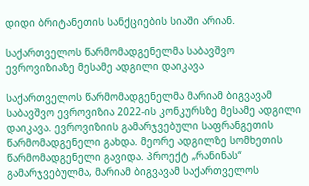დიდი ბრიტანეთის სანქციების სიაში არიან.

საქართველოს წარმომადგენელმა საბავშვო ევროვიზიაზე მესამე ადგილი დაიკავა

საქართველოს წარმომადგენელმა მარიამ ბიგვავამ საბავშვო ევროვიზია 2022-ის კონკურსზე მესამე ადგილი დაიკავა. ევროვიზიის გამარჯვებული საფრანგეთის წარმომადგენელი გახდა. მეორე ადგილზე სომხეთის წარმომადგენელი გავიდა. პროექტ „რანინას“ გამარჯვებულმა, მარიამ ბიგვავამ საქართველოს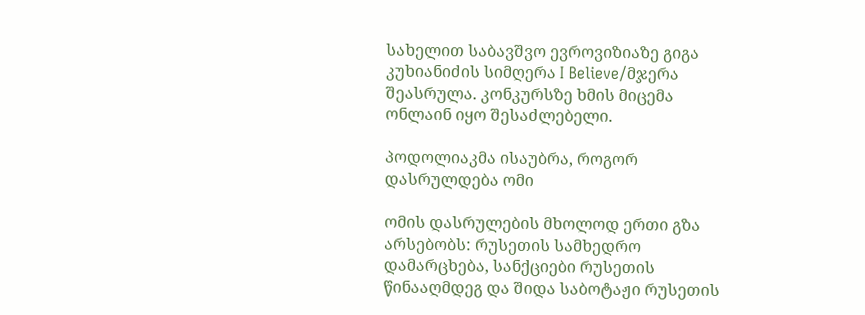სახელით საბავშვო ევროვიზიაზე გიგა კუხიანიძის სიმღერა I Believe/მჯერა შეასრულა. კონკურსზე ხმის მიცემა ონლაინ იყო შესაძლებელი.

პოდოლიაკმა ისაუბრა, როგორ დასრულდება ომი

ომის დასრულების მხოლოდ ერთი გზა არსებობს: რუსეთის სამხედრო დამარცხება, სანქციები რუსეთის წინააღმდეგ და შიდა საბოტაჟი რუსეთის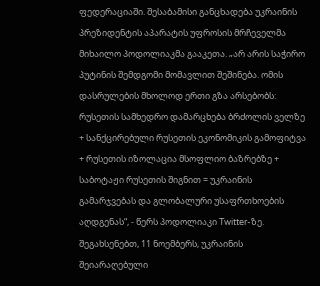ფედერაციაში. შესაბამისი განცხადება უკრაინის პრეზიდენტის აპარატის უფროსის მრჩეველმა მიხაილო პოდოლიაკმა გააკეთა. „არ არის საჭირო პუტინის შემდგომი მომავლით შეშინება. ომის დასრულების მხოლოდ ერთი გზა არსებობს: რუსეთის სამხედრო დამარცხება ბრძოლის ველზე + სანქცირებული რუსეთის ეკონომიკის გამოფიტვა + რუსეთის იზოლაცია მსოფლიო ბაზრებზე + საბოტაჟი რუსეთის შიგნით = უკრაინის გამარჯვებას და გლობალური უსაფრთხოების აღდგენას“, - წერს პოდოლიაკი Twitter-ზე. შეგახსენებთ, 11 ნოემბერს, უკრაინის შეიარაღებული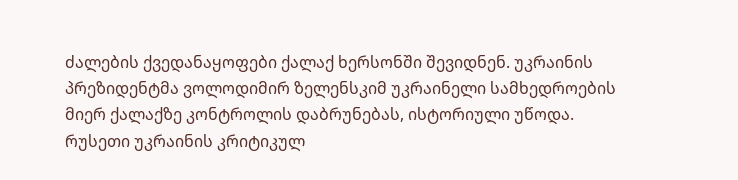ძალების ქვედანაყოფები ქალაქ ხერსონში შევიდნენ. უკრაინის პრეზიდენტმა ვოლოდიმირ ზელენსკიმ უკრაინელი სამხედროების მიერ ქალაქზე კონტროლის დაბრუნებას, ისტორიული უწოდა. რუსეთი უკრაინის კრიტიკულ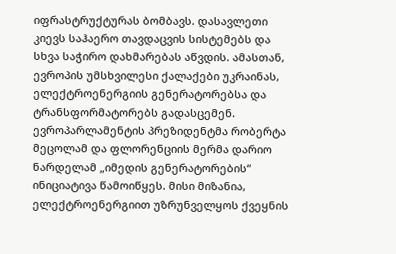იფრასტრუქტურას ბომბავს. დასავლეთი კიევს საჰაერო თავდაცვის სისტემებს და სხვა საჭირო დახმარებას აწვდის. ამასთან, ევროპის უმსხვილესი ქალაქები უკრაინას, ელექტროენერგიის გენერატორებსა და ტრანსფორმატორებს გადასცემენ. ევროპარლამენტის პრეზიდენტმა რობერტა მეცოლამ და ფლორენციის მერმა დარიო ნარდელამ „იმედის გენერატორების“ ინიციატივა წამოიწყეს. მისი მიზანია, ელექტროენერგიით უზრუნველყოს ქვეყნის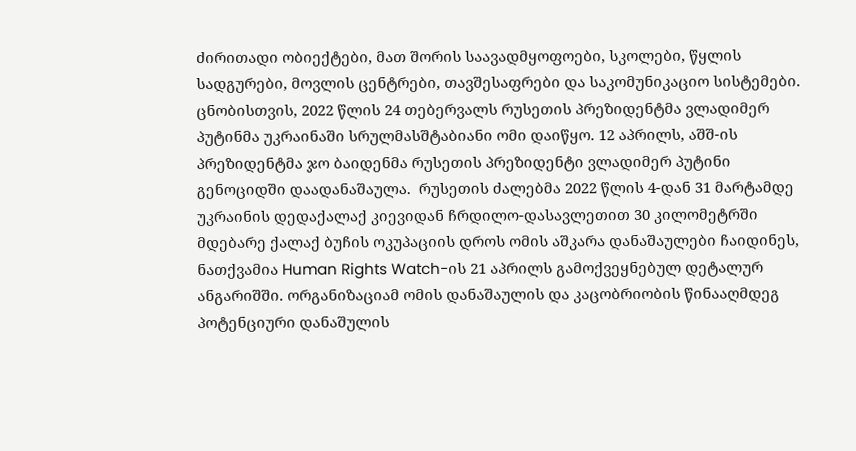ძირითადი ობიექტები, მათ შორის საავადმყოფოები, სკოლები, წყლის სადგურები, მოვლის ცენტრები, თავშესაფრები და საკომუნიკაციო სისტემები. ცნობისთვის, 2022 წლის 24 თებერვალს რუსეთის პრეზიდენტმა ვლადიმერ პუტინმა უკრაინაში სრულმასშტაბიანი ომი დაიწყო. 12 აპრილს, აშშ-ის პრეზიდენტმა ჯო ბაიდენმა რუსეთის პრეზიდენტი ვლადიმერ პუტინი გენოციდში დაადანაშაულა.  რუსეთის ძალებმა 2022 წლის 4-დან 31 მარტამდე უკრაინის დედაქალაქ კიევიდან ჩრდილო-დასავლეთით 30 კილომეტრში მდებარე ქალაქ ბუჩის ოკუპაციის დროს ომის აშკარა დანაშაულები ჩაიდინეს, ნათქვამია Human Rights Watch-ის 21 აპრილს გამოქვეყნებულ დეტალურ ანგარიშში. ორგანიზაციამ ომის დანაშაულის და კაცობრიობის წინააღმდეგ პოტენციური დანაშულის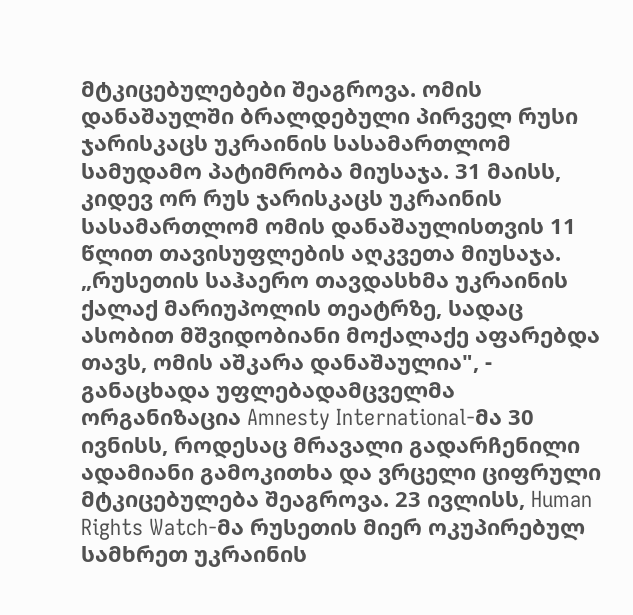მტკიცებულებები შეაგროვა. ომის დანაშაულში ბრალდებული პირველ რუსი ჯარისკაცს უკრაინის სასამართლომ სამუდამო პატიმრობა მიუსაჯა. 31 მაისს, კიდევ ორ რუს ჯარისკაცს უკრაინის სასამართლომ ომის დანაშაულისთვის 11 წლით თავისუფლების აღკვეთა მიუსაჯა. „რუსეთის საჰაერო თავდასხმა უკრაინის ქალაქ მარიუპოლის თეატრზე, სადაც ასობით მშვიდობიანი მოქალაქე აფარებდა თავს, ომის აშკარა დანაშაულია", - განაცხადა უფლებადამცველმა ორგანიზაცია Amnesty International-მა 30 ივნისს, როდესაც მრავალი გადარჩენილი ადამიანი გამოკითხა და ვრცელი ციფრული მტკიცებულება შეაგროვა. 23 ივლისს, Human Rights Watch-მა რუსეთის მიერ ოკუპირებულ სამხრეთ უკრაინის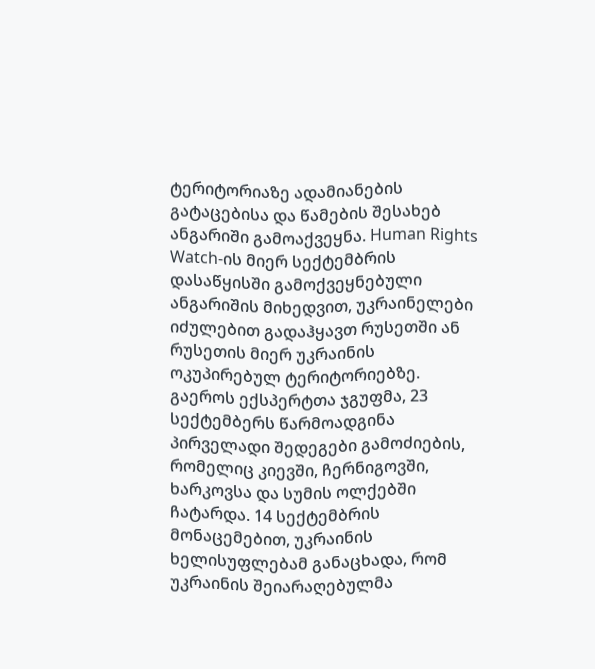ტერიტორიაზე ადამიანების გატაცებისა და წამების შესახებ ანგარიში გამოაქვეყნა. Human Rights Watch-ის მიერ სექტემბრის დასაწყისში გამოქვეყნებული ანგარიშის მიხედვით, უკრაინელები იძულებით გადაჰყავთ რუსეთში ან რუსეთის მიერ უკრაინის ოკუპირებულ ტერიტორიებზე. გაეროს ექსპერტთა ჯგუფმა, 23 სექტემბერს წარმოადგინა პირველადი შედეგები გამოძიების, რომელიც კიევში, ჩერნიგოვში, ხარკოვსა და სუმის ოლქებში ჩატარდა. 14 სექტემბრის მონაცემებით, უკრაინის ხელისუფლებამ განაცხადა, რომ უკრაინის შეიარაღებულმა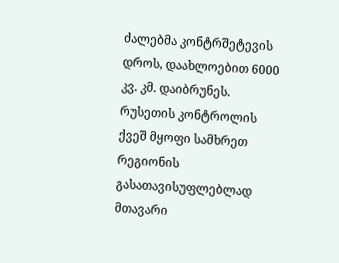ძალებმა კონტრშეტევის დროს, დაახლოებით 6000 კვ. კმ. დაიბრუნეს. რუსეთის კონტროლის ქვეშ მყოფი სამხრეთ რეგიონის გასათავისუფლებლად მთავარი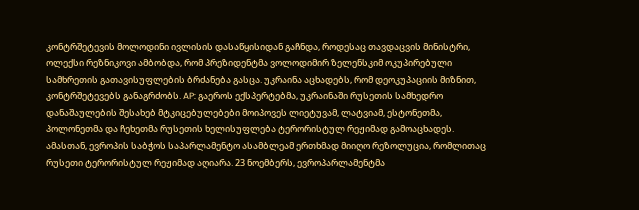კონტრშეტევის მოლოდინი ივლისის დასაწყისიდან გაჩნდა, როდესაც თავდაცვის მინისტრი, ოლექსი რეზნიკოვი ამბობდა, რომ პრეზიდენტმა ვოლოდიმირ ზელენსკიმ ოკუპირებული სამხრეთის გათავისუფლების ბრძანება გასცა. უკრაინა აცხადებს, რომ დეოკუპაციის მიზნით, კონტრშეტევებს განაგრძობს. AP: გაეროს ექსპერტებმა, უკრაინაში რუსეთის სამხედრო დანაშაულების შესახებ მტკიცებულებები მოიპოვეს ლიეტუვამ, ლატვიამ, ესტონეთმა, პოლონეთმა და ჩეხეთმა რუსეთის ხელისუფლება ტერორისტულ რეჟიმად გამოაცხადეს. ამასთან, ევროპის საბჭოს საპარლამენტო ასამბლეამ ერთხმად მიიღო რეზოლუცია, რომლითაც რუსეთი ტერორისტულ რეჟიმად აღიარა. 23 ნოემბერს, ევროპარლამენტმა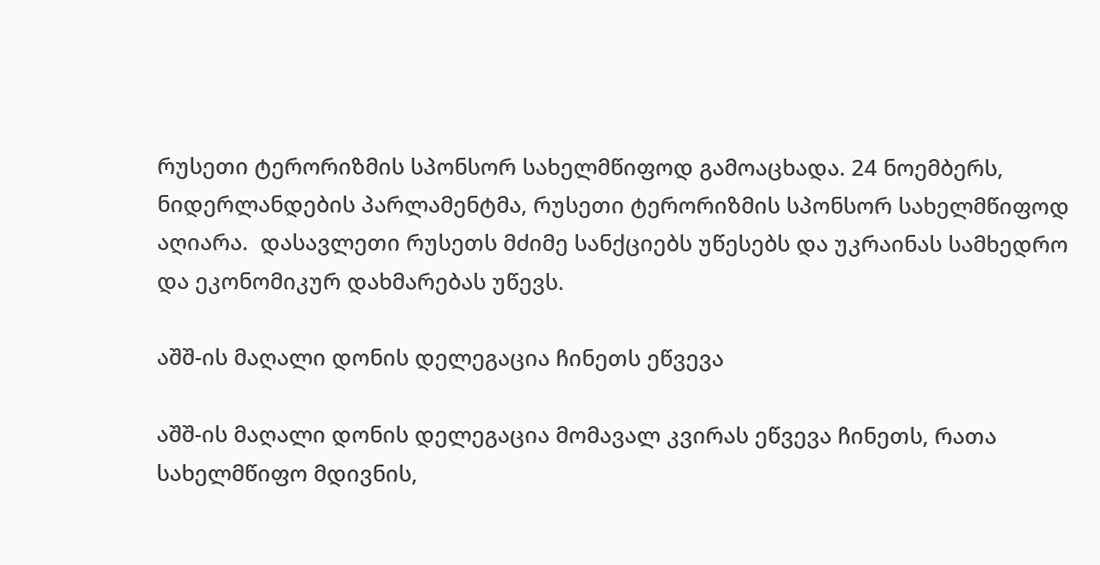რუსეთი ტერორიზმის სპონსორ სახელმწიფოდ გამოაცხადა. 24 ნოემბერს, ნიდერლანდების პარლამენტმა, რუსეთი ტერორიზმის სპონსორ სახელმწიფოდ აღიარა.  დასავლეთი რუსეთს მძიმე სანქციებს უწესებს და უკრაინას სამხედრო და ეკონომიკურ დახმარებას უწევს.

აშშ-ის მაღალი დონის დელეგაცია ჩინეთს ეწვევა

აშშ-ის მაღალი დონის დელეგაცია მომავალ კვირას ეწვევა ჩინეთს, რათა სახელმწიფო მდივნის,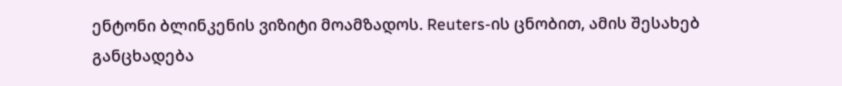ენტონი ბლინკენის ვიზიტი მოამზადოს. Reuters-ის ცნობით, ამის შესახებ განცხადება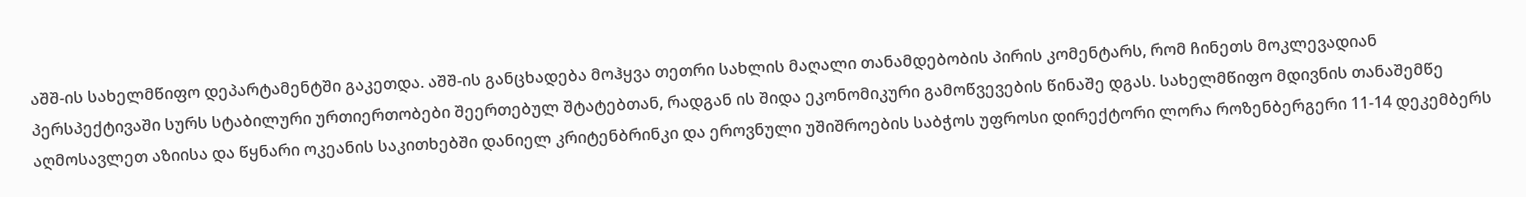აშშ-ის სახელმწიფო დეპარტამენტში გაკეთდა. აშშ-ის განცხადება მოჰყვა თეთრი სახლის მაღალი თანამდებობის პირის კომენტარს, რომ ჩინეთს მოკლევადიან პერსპექტივაში სურს სტაბილური ურთიერთობები შეერთებულ შტატებთან, რადგან ის შიდა ეკონომიკური გამოწვევების წინაშე დგას. სახელმწიფო მდივნის თანაშემწე აღმოსავლეთ აზიისა და წყნარი ოკეანის საკითხებში დანიელ კრიტენბრინკი და ეროვნული უშიშროების საბჭოს უფროსი დირექტორი ლორა როზენბერგერი 11-14 დეკემბერს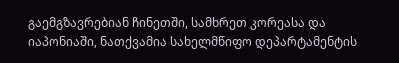გაემგზავრებიან ჩინეთში, სამხრეთ კორეასა და იაპონიაში, ნათქვამია სახელმწიფო დეპარტამენტის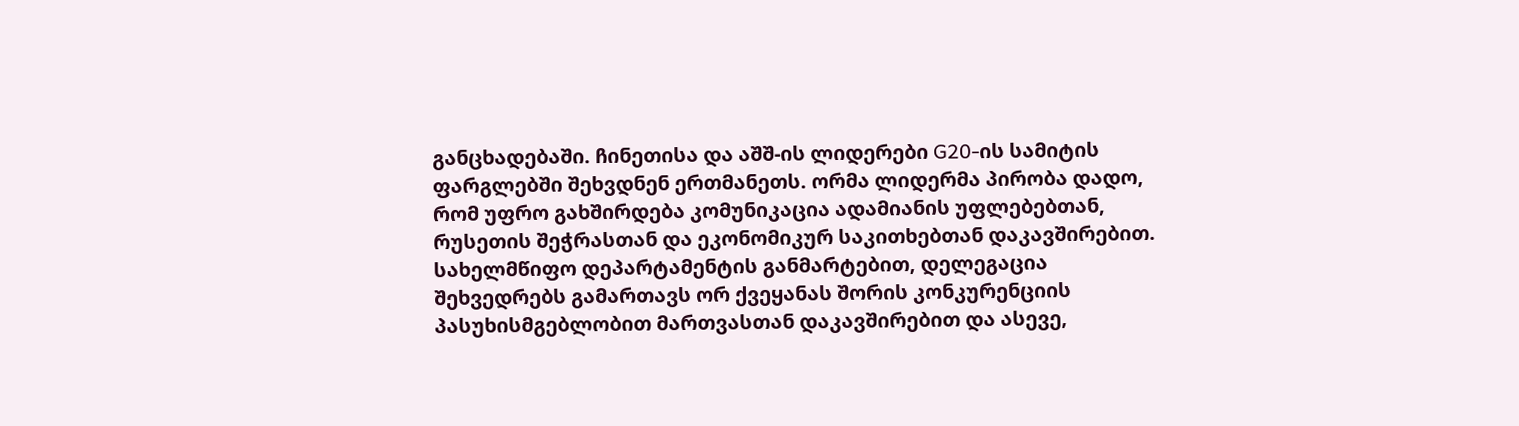განცხადებაში. ჩინეთისა და აშშ-ის ლიდერები G20-ის სამიტის ფარგლებში შეხვდნენ ერთმანეთს. ორმა ლიდერმა პირობა დადო, რომ უფრო გახშირდება კომუნიკაცია ადამიანის უფლებებთან, რუსეთის შეჭრასთან და ეკონომიკურ საკითხებთან დაკავშირებით. სახელმწიფო დეპარტამენტის განმარტებით, დელეგაცია შეხვედრებს გამართავს ორ ქვეყანას შორის კონკურენციის პასუხისმგებლობით მართვასთან დაკავშირებით და ასევე,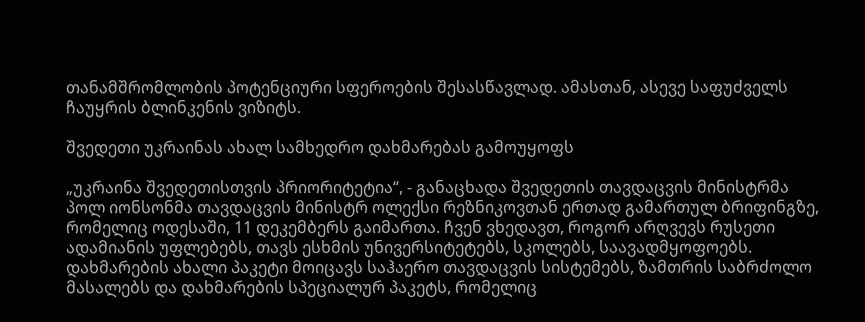თანამშრომლობის პოტენციური სფეროების შესასწავლად. ამასთან, ასევე საფუძველს ჩაუყრის ბლინკენის ვიზიტს.

შვედეთი უკრაინას ახალ სამხედრო დახმარებას გამოუყოფს

„უკრაინა შვედეთისთვის პრიორიტეტია“, - განაცხადა შვედეთის თავდაცვის მინისტრმა პოლ იონსონმა თავდაცვის მინისტრ ოლექსი რეზნიკოვთან ერთად გამართულ ბრიფინგზე, რომელიც ოდესაში, 11 დეკემბერს გაიმართა. ჩვენ ვხედავთ, როგორ არღვევს რუსეთი ადამიანის უფლებებს, თავს ესხმის უნივერსიტეტებს, სკოლებს, საავადმყოფოებს. დახმარების ახალი პაკეტი მოიცავს საჰაერო თავდაცვის სისტემებს, ზამთრის საბრძოლო მასალებს და დახმარების სპეციალურ პაკეტს, რომელიც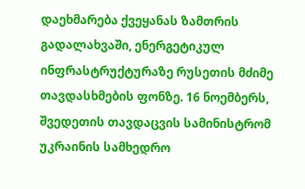დაეხმარება ქვეყანას ზამთრის გადალახვაში, ენერგეტიკულ ინფრასტრუქტურაზე რუსეთის მძიმე თავდასხმების ფონზე. 16 ნოემბერს, შვედეთის თავდაცვის სამინისტრომ უკრაინის სამხედრო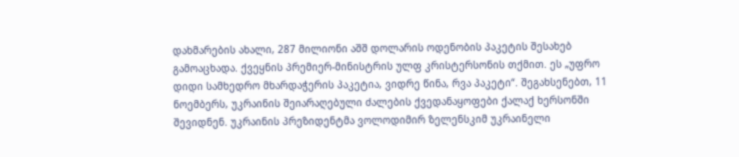დახმარების ახალი, 287 მილიონი აშშ დოლარის ოდენობის პაკეტის შესახებ გამოაცხადა. ქვეყნის პრემიერ-მინისტრის ულფ კრისტერსონის თქმით. ეს „უფრო დიდი სამხედრო მხარდაჭერის პაკეტია, ვიდრე წინა, რვა პაკეტი“. შეგახსენებთ, 11 ნოემბერს, უკრაინის შეიარაღებული ძალების ქვედანაყოფები ქალაქ ხერსონში შევიდნენ. უკრაინის პრეზიდენტმა ვოლოდიმირ ზელენსკიმ უკრაინელი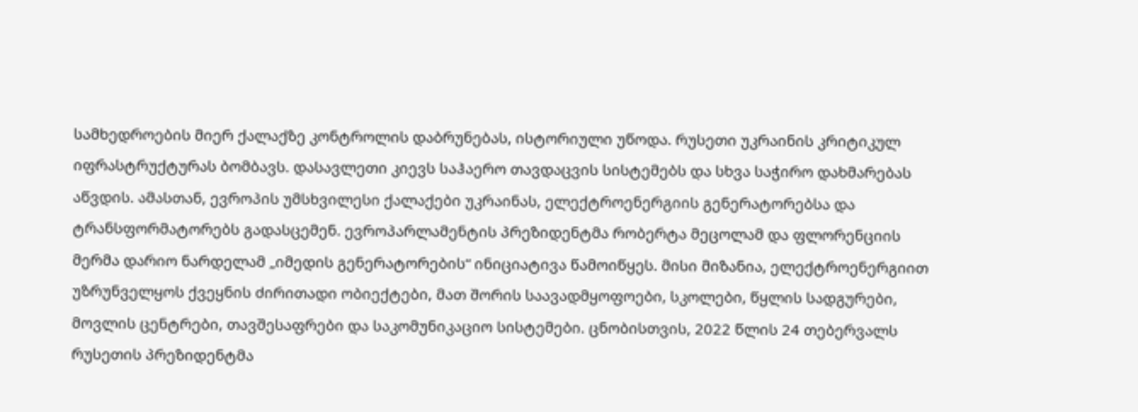სამხედროების მიერ ქალაქზე კონტროლის დაბრუნებას, ისტორიული უწოდა. რუსეთი უკრაინის კრიტიკულ იფრასტრუქტურას ბომბავს. დასავლეთი კიევს საჰაერო თავდაცვის სისტემებს და სხვა საჭირო დახმარებას აწვდის. ამასთან, ევროპის უმსხვილესი ქალაქები უკრაინას, ელექტროენერგიის გენერატორებსა და ტრანსფორმატორებს გადასცემენ. ევროპარლამენტის პრეზიდენტმა რობერტა მეცოლამ და ფლორენციის მერმა დარიო ნარდელამ „იმედის გენერატორების“ ინიციატივა წამოიწყეს. მისი მიზანია, ელექტროენერგიით უზრუნველყოს ქვეყნის ძირითადი ობიექტები, მათ შორის საავადმყოფოები, სკოლები, წყლის სადგურები, მოვლის ცენტრები, თავშესაფრები და საკომუნიკაციო სისტემები. ცნობისთვის, 2022 წლის 24 თებერვალს რუსეთის პრეზიდენტმა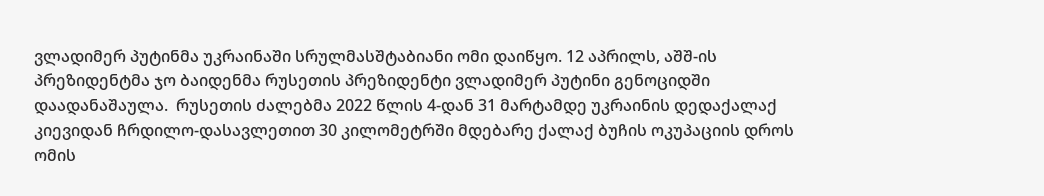ვლადიმერ პუტინმა უკრაინაში სრულმასშტაბიანი ომი დაიწყო. 12 აპრილს, აშშ-ის პრეზიდენტმა ჯო ბაიდენმა რუსეთის პრეზიდენტი ვლადიმერ პუტინი გენოციდში დაადანაშაულა.  რუსეთის ძალებმა 2022 წლის 4-დან 31 მარტამდე უკრაინის დედაქალაქ კიევიდან ჩრდილო-დასავლეთით 30 კილომეტრში მდებარე ქალაქ ბუჩის ოკუპაციის დროს ომის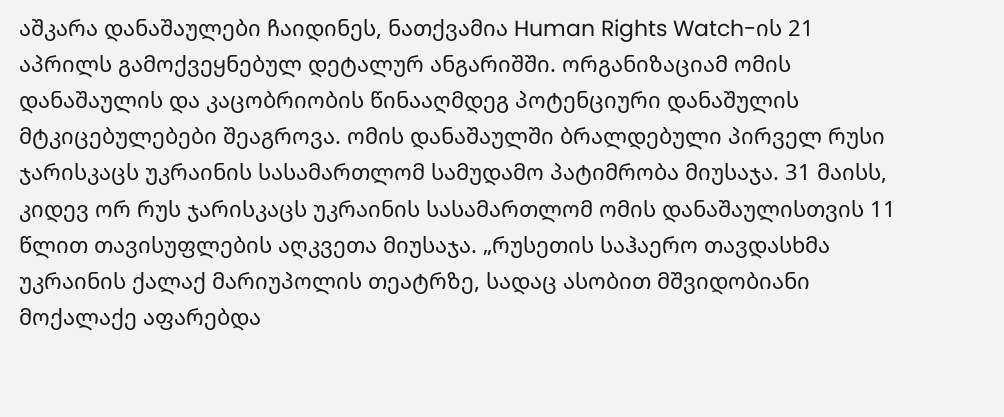აშკარა დანაშაულები ჩაიდინეს, ნათქვამია Human Rights Watch-ის 21 აპრილს გამოქვეყნებულ დეტალურ ანგარიშში. ორგანიზაციამ ომის დანაშაულის და კაცობრიობის წინააღმდეგ პოტენციური დანაშულის მტკიცებულებები შეაგროვა. ომის დანაშაულში ბრალდებული პირველ რუსი ჯარისკაცს უკრაინის სასამართლომ სამუდამო პატიმრობა მიუსაჯა. 31 მაისს, კიდევ ორ რუს ჯარისკაცს უკრაინის სასამართლომ ომის დანაშაულისთვის 11 წლით თავისუფლების აღკვეთა მიუსაჯა. „რუსეთის საჰაერო თავდასხმა უკრაინის ქალაქ მარიუპოლის თეატრზე, სადაც ასობით მშვიდობიანი მოქალაქე აფარებდა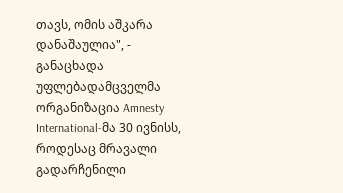თავს, ომის აშკარა დანაშაულია", - განაცხადა უფლებადამცველმა ორგანიზაცია Amnesty International-მა 30 ივნისს, როდესაც მრავალი გადარჩენილი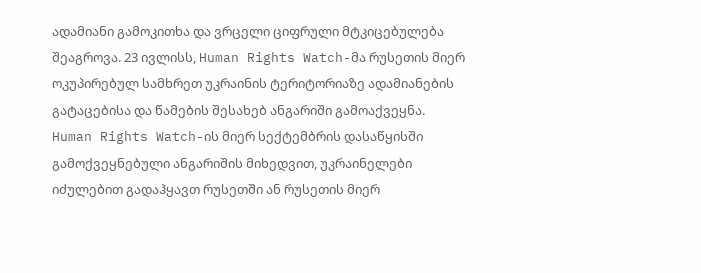ადამიანი გამოკითხა და ვრცელი ციფრული მტკიცებულება შეაგროვა. 23 ივლისს, Human Rights Watch-მა რუსეთის მიერ ოკუპირებულ სამხრეთ უკრაინის ტერიტორიაზე ადამიანების გატაცებისა და წამების შესახებ ანგარიში გამოაქვეყნა. Human Rights Watch-ის მიერ სექტემბრის დასაწყისში გამოქვეყნებული ანგარიშის მიხედვით, უკრაინელები იძულებით გადაჰყავთ რუსეთში ან რუსეთის მიერ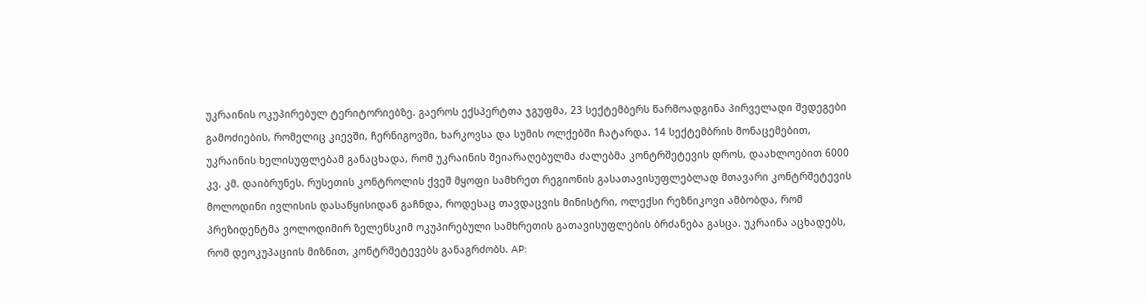უკრაინის ოკუპირებულ ტერიტორიებზე. გაეროს ექსპერტთა ჯგუფმა, 23 სექტემბერს წარმოადგინა პირველადი შედეგები გამოძიების, რომელიც კიევში, ჩერნიგოვში, ხარკოვსა და სუმის ოლქებში ჩატარდა. 14 სექტემბრის მონაცემებით, უკრაინის ხელისუფლებამ განაცხადა, რომ უკრაინის შეიარაღებულმა ძალებმა კონტრშეტევის დროს, დაახლოებით 6000 კვ. კმ. დაიბრუნეს. რუსეთის კონტროლის ქვეშ მყოფი სამხრეთ რეგიონის გასათავისუფლებლად მთავარი კონტრშეტევის მოლოდინი ივლისის დასაწყისიდან გაჩნდა, როდესაც თავდაცვის მინისტრი, ოლექსი რეზნიკოვი ამბობდა, რომ პრეზიდენტმა ვოლოდიმირ ზელენსკიმ ოკუპირებული სამხრეთის გათავისუფლების ბრძანება გასცა. უკრაინა აცხადებს, რომ დეოკუპაციის მიზნით, კონტრშეტევებს განაგრძობს. AP: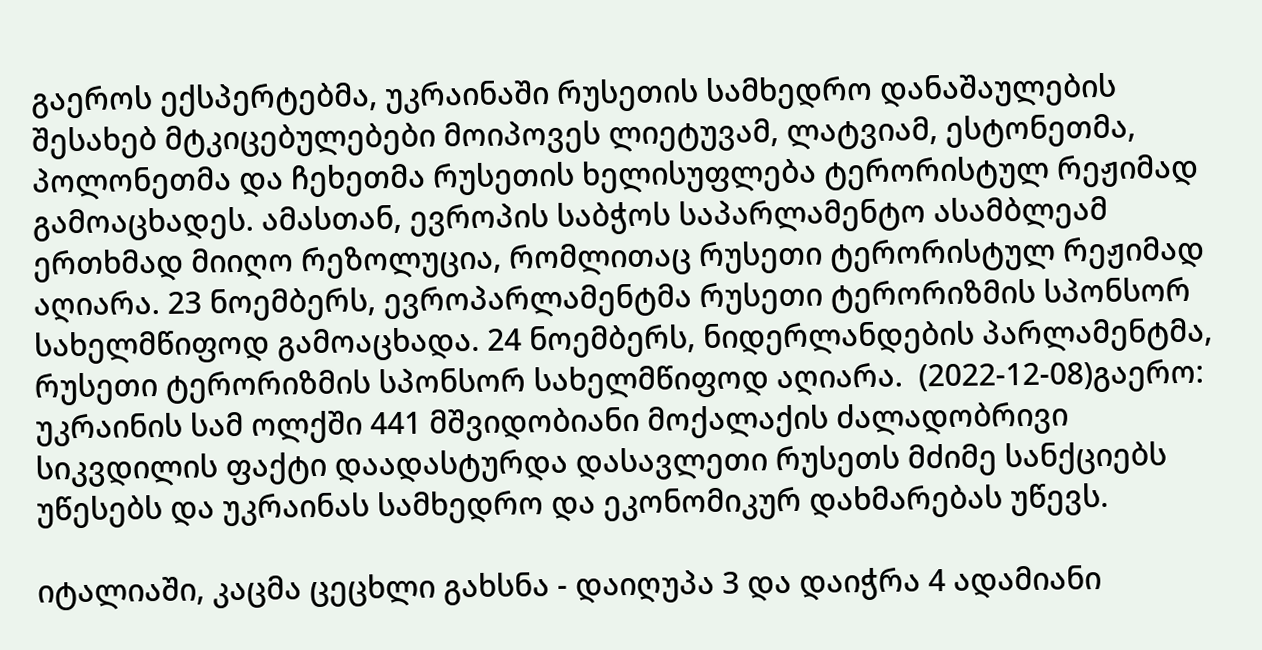გაეროს ექსპერტებმა, უკრაინაში რუსეთის სამხედრო დანაშაულების შესახებ მტკიცებულებები მოიპოვეს ლიეტუვამ, ლატვიამ, ესტონეთმა, პოლონეთმა და ჩეხეთმა რუსეთის ხელისუფლება ტერორისტულ რეჟიმად გამოაცხადეს. ამასთან, ევროპის საბჭოს საპარლამენტო ასამბლეამ ერთხმად მიიღო რეზოლუცია, რომლითაც რუსეთი ტერორისტულ რეჟიმად აღიარა. 23 ნოემბერს, ევროპარლამენტმა რუსეთი ტერორიზმის სპონსორ სახელმწიფოდ გამოაცხადა. 24 ნოემბერს, ნიდერლანდების პარლამენტმა, რუსეთი ტერორიზმის სპონსორ სახელმწიფოდ აღიარა.  (2022-12-08)გაერო: უკრაინის სამ ოლქში 441 მშვიდობიანი მოქალაქის ძალადობრივი სიკვდილის ფაქტი დაადასტურდა დასავლეთი რუსეთს მძიმე სანქციებს უწესებს და უკრაინას სამხედრო და ეკონომიკურ დახმარებას უწევს.

იტალიაში, კაცმა ცეცხლი გახსნა - დაიღუპა 3 და დაიჭრა 4 ადამიანი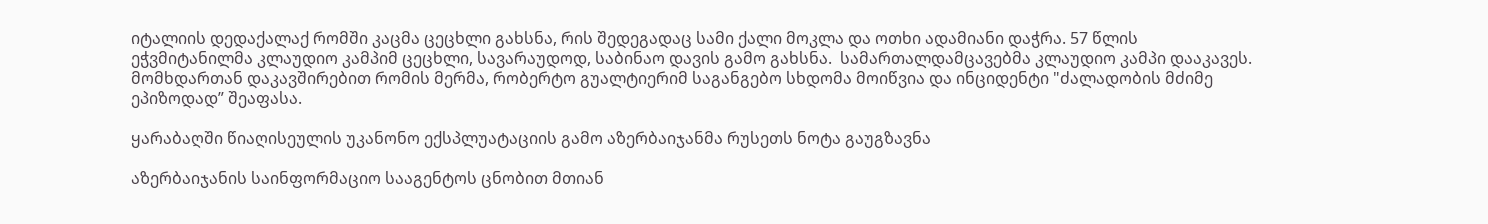იტალიის დედაქალაქ რომში კაცმა ცეცხლი გახსნა, რის შედეგადაც სამი ქალი მოკლა და ოთხი ადამიანი დაჭრა. 57 წლის ეჭვმიტანილმა კლაუდიო კამპიმ ცეცხლი, სავარაუდოდ, საბინაო დავის გამო გახსნა.  სამართალდამცავებმა კლაუდიო კამპი დააკავეს. მომხდართან დაკავშირებით რომის მერმა, რობერტო გუალტიერიმ საგანგებო სხდომა მოიწვია და ინციდენტი "ძალადობის მძიმე ეპიზოდად” შეაფასა.

ყარაბაღში წიაღისეულის უკანონო ექსპლუატაციის გამო აზერბაიჯანმა რუსეთს ნოტა გაუგზავნა

აზერბაიჯანის საინფორმაციო სააგენტოს ცნობით მთიან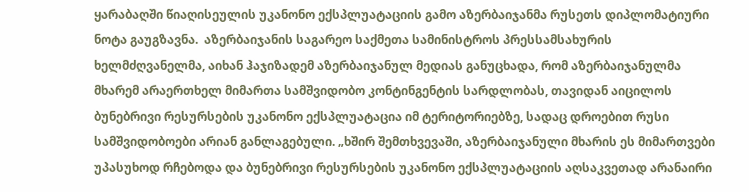ყარაბაღში წიაღისეულის უკანონო ექსპლუატაციის გამო აზერბაიჯანმა რუსეთს დიპლომატიური ნოტა გაუგზავნა.  აზერბაიჯანის საგარეო საქმეთა სამინისტროს პრესსამსახურის ხელმძღვანელმა, აიხან ჰაჯიზადემ აზერბაიჯანულ მედიას განუცხადა, რომ აზერბაიჯანულმა მხარემ არაერთხელ მიმართა სამშვიდობო კონტინგენტის სარდლობას, თავიდან აიცილოს ბუნებრივი რესურსების უკანონო ექსპლუატაცია იმ ტერიტორიებზე, სადაც დროებით რუსი სამშვიდობოები არიან განლაგებული. „ხშირ შემთხვევაში, აზერბაიჯანული მხარის ეს მიმართვები უპასუხოდ რჩებოდა და ბუნებრივი რესურსების უკანონო ექსპლუატაციის აღსაკვეთად არანაირი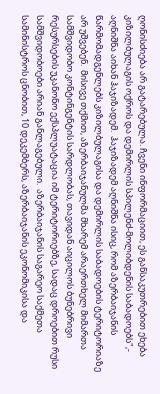ღონისძიება არ გატარებულა. ჩვენი ინფორმაციით, ეს განსაკუთრებით ეხება კიზილბულაგის ოქროს და დემირლის სპილენძ-მოლიბდენის საბადოებს",- აღნიშნა აიხან ჰაჯიზადემ.  ჰაჯიზადემ აღნიშნა ისიც, რომ აზერბაიჯანის წარმომადგენლებს კიზილბულაგისა და დემირლის საბადოების ტერიტორიაზე არ უშვებენ.  მისივე თქმით, აზერბაიჯანულმა მხარემ არაერთხელ მიმართა სამშვიდობო კონტინგენტის სარდლობას, თავიდან აიცილოს ბუნებრივი რესურსების უკანონო ექსპლუატაცია იმ ტერიტორიებზე, სადაც დროებით რუსი სამშვიდობოები არიან განლაგებული.  აზერბაიჯანის საგარეო საქმეთა სამინისტროს ცნობით, 10 დეკემბერს, აზერბაიჯანის ეკონომიკისა და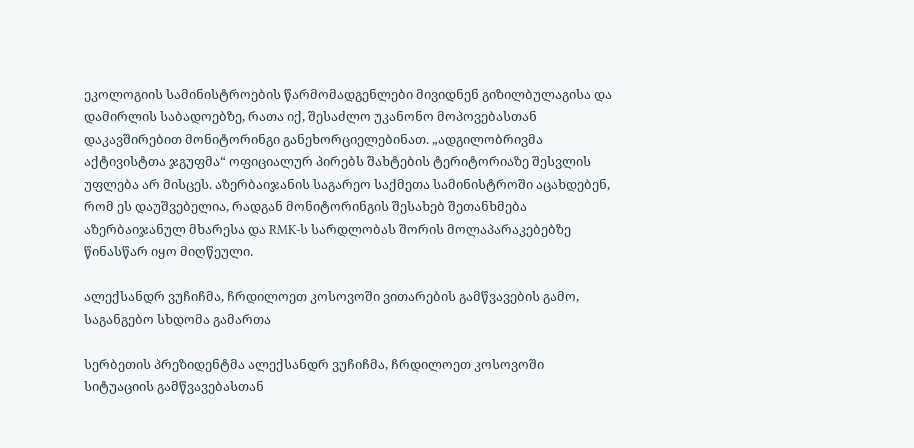ეკოლოგიის სამინისტროების წარმომადგენლები მივიდნენ გიზილბულაგისა და დამირლის საბადოებზე, რათა იქ, შესაძლო უკანონო მოპოვებასთან დაკავშირებით მონიტორინგი განეხორციელებინათ. „ადგილობრივმა აქტივისტთა ჯგუფმა“ ოფიციალურ პირებს შახტების ტერიტორიაზე შესვლის უფლება არ მისცეს. აზერბაიჯანის საგარეო საქმეთა სამინისტროში აცახდებენ, რომ ეს დაუშვებელია, რადგან მონიტორინგის შესახებ შეთანხმება აზერბაიჯანულ მხარესა და RMK-ს სარდლობას შორის მოლაპარაკებებზე წინასწარ იყო მიღწეული.

ალექსანდრ ვუჩიჩმა, ჩრდილოეთ კოსოვოში ვითარების გამწვავების გამო, საგანგებო სხდომა გამართა

სერბეთის პრეზიდენტმა ალექსანდრ ვუჩიჩმა, ჩრდილოეთ კოსოვოში სიტუაციის გამწვავებასთან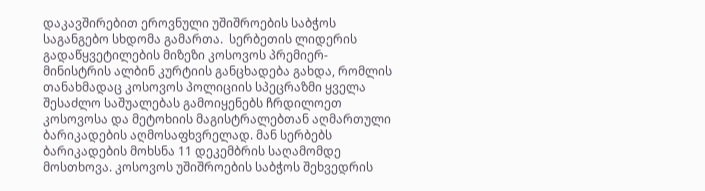დაკავშირებით ეროვნული უშიშროების საბჭოს საგანგებო სხდომა გამართა.  სერბეთის ლიდერის გადაწყვეტილების მიზეზი კოსოვოს პრემიერ-მინისტრის ალბინ კურტიის განცხადება გახდა, რომლის თანახმადაც კოსოვოს პოლიციის სპეცრაზმი ყველა შესაძლო საშუალებას გამოიყენებს ჩრდილოეთ კოსოვოსა და მეტოხიის მაგისტრალებთან აღმართული ბარიკადების აღმოსაფხვრელად. მან სერბებს ბარიკადების მოხსნა 11 დეკემბრის საღამომდე მოსთხოვა. კოსოვოს უშიშროების საბჭოს შეხვედრის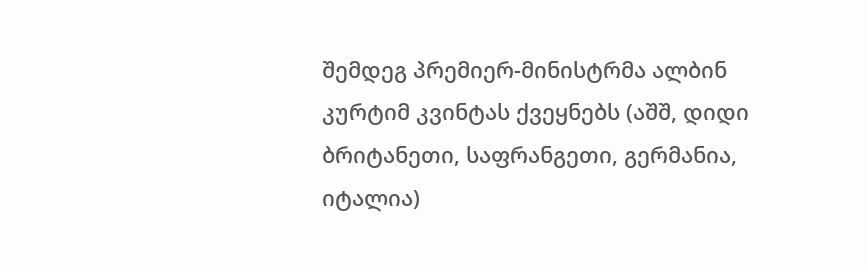შემდეგ პრემიერ-მინისტრმა ალბინ კურტიმ კვინტას ქვეყნებს (აშშ, დიდი ბრიტანეთი, საფრანგეთი, გერმანია, იტალია)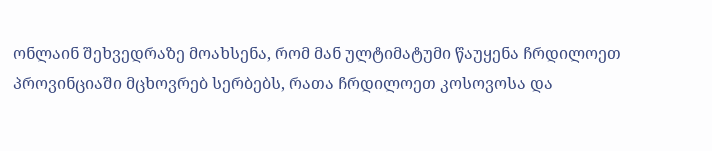ონლაინ შეხვედრაზე მოახსენა, რომ მან ულტიმატუმი წაუყენა ჩრდილოეთ პროვინციაში მცხოვრებ სერბებს, რათა ჩრდილოეთ კოსოვოსა და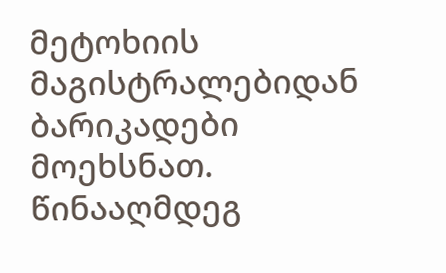მეტოხიის მაგისტრალებიდან ბარიკადები მოეხსნათ. წინააღმდეგ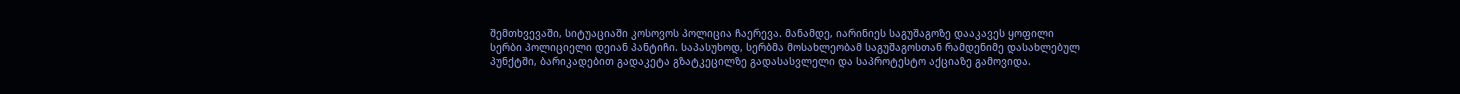შემთხვევაში, სიტუაციაში კოსოვოს პოლიცია ჩაერევა. მანამდე, იარინიეს საგუშაგოზე დააკავეს ყოფილი სერბი პოლიციელი დეიან პანტიჩი. საპასუხოდ, სერბმა მოსახლეობამ საგუშაგოსთან რამდენიმე დასახლებულ პუნქტში, ბარიკადებით გადაკეტა გზატკეცილზე გადასასვლელი და საპროტესტო აქციაზე გამოვიდა.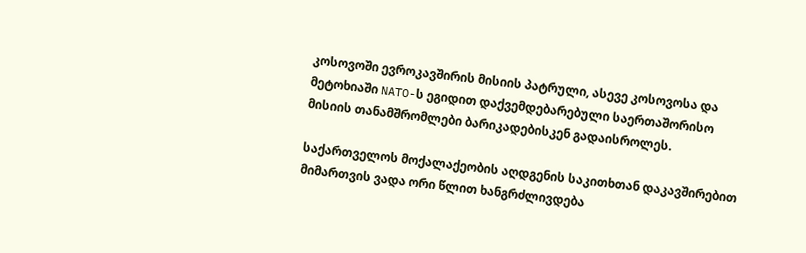კოსოვოში ევროკავშირის მისიის პატრული, ასევე კოსოვოსა და მეტოხიაში NATO-ს ეგიდით დაქვემდებარებული საერთაშორისო მისიის თანამშრომლები ბარიკადებისკენ გადაისროლეს.

საქართველოს მოქალაქეობის აღდგენის საკითხთან დაკავშირებით მიმართვის ვადა ორი წლით ხანგრძლივდება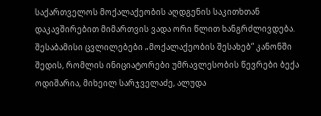საქართველოს მოქალაქეობის აღდგენის საკითხთან დაკავშირებით მიმართვის ვადა ორი წლით ხანგრძლივდება. შესაბამისი ცვლილებები „მოქალაქეობის შესახებ“ კანონში შედის, რომლის ინიციატორები უმრავლესობის წევრები ბექა ოდიშარია, მიხეილ სარჯველაძე, ალუდა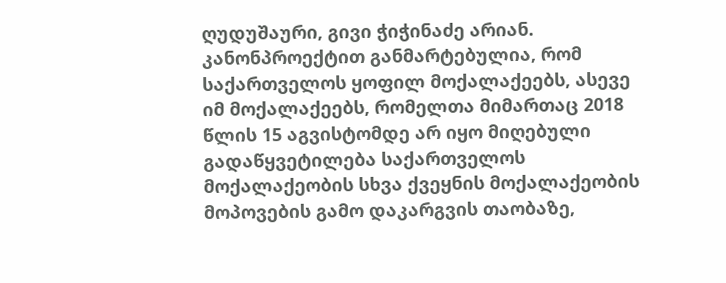ღუდუშაური, გივი ჭიჭინაძე არიან. კანონპროექტით განმარტებულია, რომ საქართველოს ყოფილ მოქალაქეებს, ასევე იმ მოქალაქეებს, რომელთა მიმართაც 2018 წლის 15 აგვისტომდე არ იყო მიღებული გადაწყვეტილება საქართველოს მოქალაქეობის სხვა ქვეყნის მოქალაქეობის მოპოვების გამო დაკარგვის თაობაზე,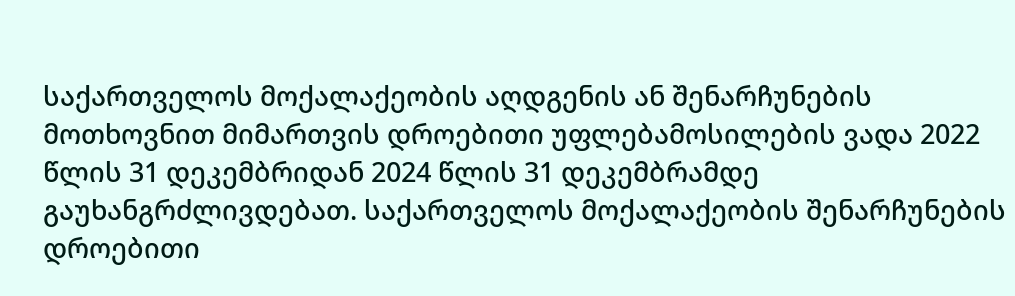საქართველოს მოქალაქეობის აღდგენის ან შენარჩუნების მოთხოვნით მიმართვის დროებითი უფლებამოსილების ვადა 2022 წლის 31 დეკემბრიდან 2024 წლის 31 დეკემბრამდე გაუხანგრძლივდებათ. საქართველოს მოქალაქეობის შენარჩუნების დროებითი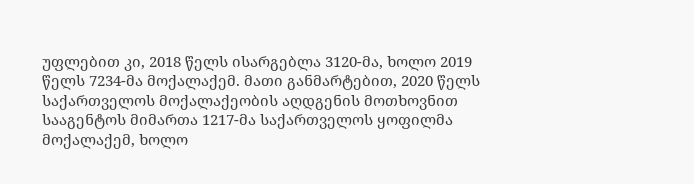უფლებით კი, 2018 წელს ისარგებლა 3120-მა, ხოლო 2019 წელს 7234-მა მოქალაქემ. მათი განმარტებით, 2020 წელს საქართველოს მოქალაქეობის აღდგენის მოთხოვნით სააგენტოს მიმართა 1217-მა საქართველოს ყოფილმა მოქალაქემ, ხოლო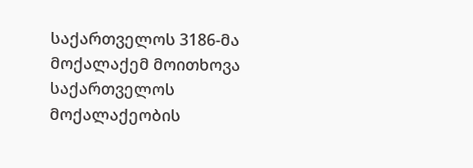საქართველოს 3186-მა მოქალაქემ მოითხოვა საქართველოს მოქალაქეობის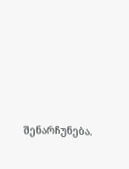შენარჩუნება.